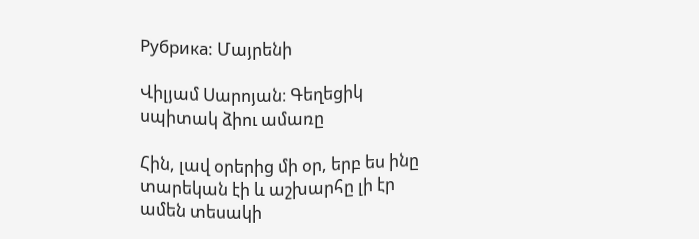Рубрика: Մայրենի

Վիլյամ Սարոյան։ Գեղեցիկ սպիտակ ձիու ամառը

Հին, լավ օրերից մի օր, երբ ես ինը տարեկան էի և աշխարհը լի էր ամեն տեսակի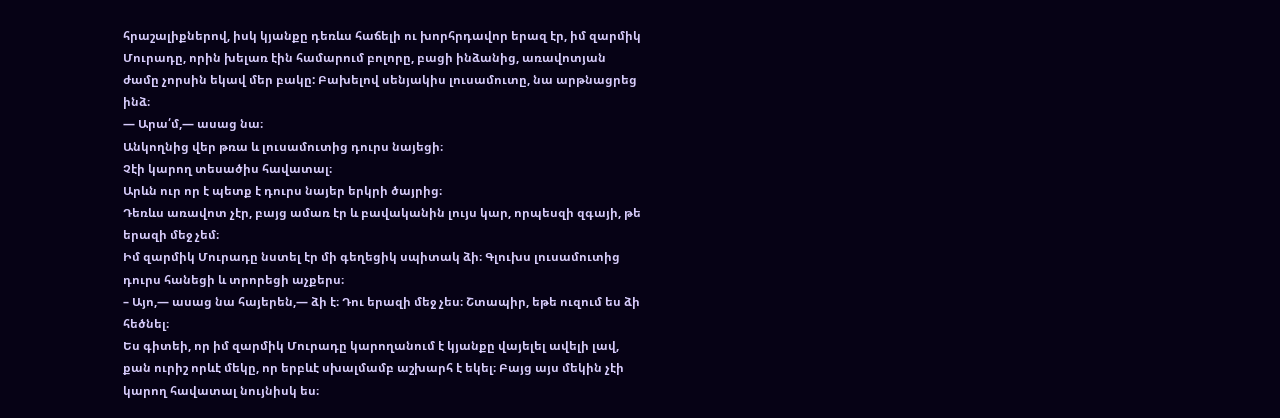հրաշալիքներով, իսկ կյանքը դեռևս հաճելի ու խորհրդավոր երազ էր, իմ զարմիկ Մուրադը, որին խելառ էին համարում բոլորը, բացի ինձանից, առավոտյան ժամը չորսին եկավ մեր բակը: Բախելով սենյակիս լուսամուտը, նա արթնացրեց ինձ։
— Արա՛մ,— ասաց նա։
Անկողնից վեր թռա և լուսամուտից դուրս նայեցի։
Չէի կարող տեսածիս հավատալ։
Արևն ուր որ է պետք է դուրս նայեր երկրի ծայրից։
Դեռևս առավոտ չէր, բայց ամառ էր և բավականին լույս կար, որպեսզի զգայի, թե երազի մեջ չեմ։
Իմ զարմիկ Մուրադը նստել էր մի գեղեցիկ սպիտակ ձի։ Գլուխս լուսամուտից դուրս հանեցի և տրորեցի աչքերս։
– Այո,— ասաց նա հայերեն,— ձի է։ Դու երազի մեջ չես։ Շտապիր, եթե ուզում ես ձի հեծնել։
Ես գիտեի, որ իմ զարմիկ Մուրադը կարողանում է կյանքը վայելել ավելի լավ, քան ուրիշ որևէ մեկը, որ երբևէ սխալմամբ աշխարհ է եկել։ Բայց այս մեկին չէի կարող հավատալ նույնիսկ ես։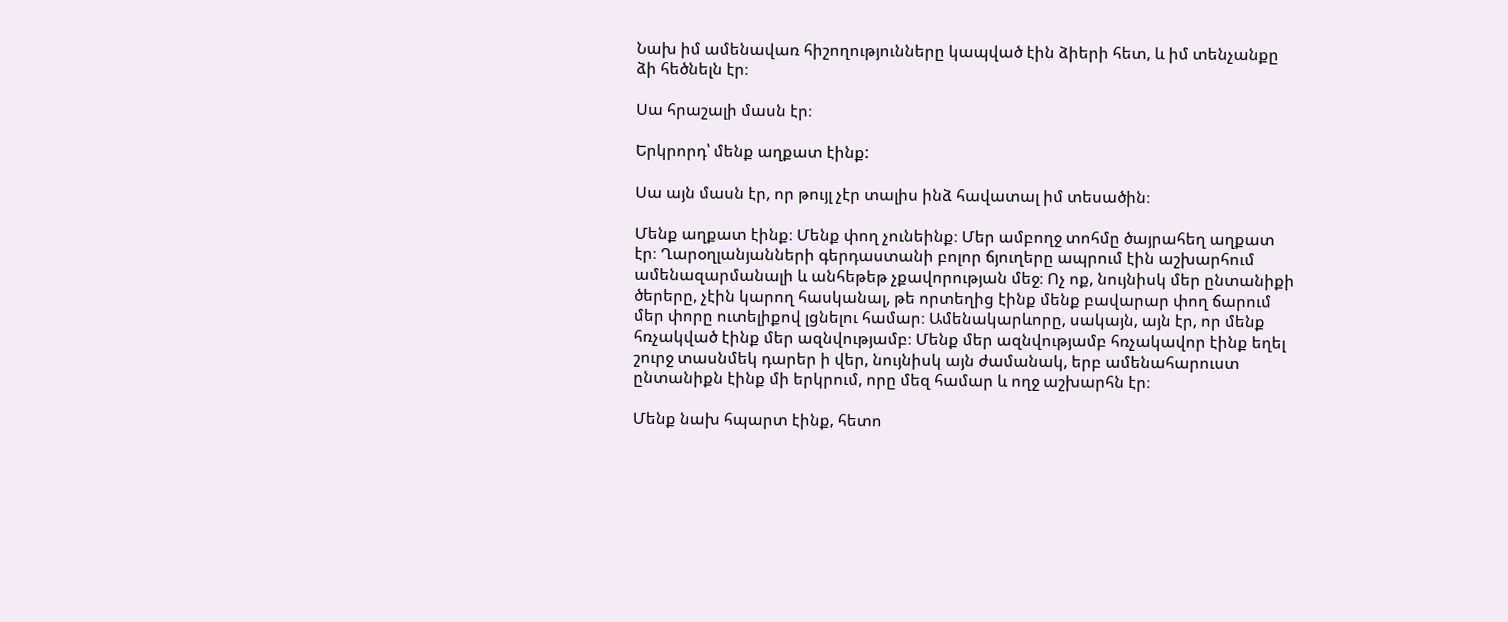Նախ իմ ամենավառ հիշողությունները կապված էին ձիերի հետ, և իմ տենչանքը ձի հեծնելն էր։

Սա հրաշալի մասն էր։

Երկրորդ՝ մենք աղքատ էինք:

Սա այն մասն էր, որ թույլ չէր տալիս ինձ հավատալ իմ տեսածին։

Մենք աղքատ էինք։ Մենք փող չունեինք։ Մեր ամբողջ տոհմը ծայրահեղ աղքատ էր։ Ղարօղլանյանների գերդաստանի բոլոր ճյուղերը ապրում էին աշխարհում ամենազարմանալի և անհեթեթ չքավորության մեջ։ Ոչ ոք, նույնիսկ մեր ընտանիքի ծերերը, չէին կարող հասկանալ, թե որտեղից էինք մենք բավարար փող ճարում մեր փորը ուտելիքով լցնելու համար։ Ամենակարևորը, սակայն, այն էր, որ մենք հռչակված էինք մեր ազնվությամբ։ Մենք մեր ազնվությամբ հռչակավոր էինք եղել շուրջ տասնմեկ դարեր ի վեր, նույնիսկ այն ժամանակ, երբ ամենահարուստ ընտանիքն էինք մի երկրում, որը մեզ համար և ողջ աշխարհն էր։

Մենք նախ հպարտ էինք, հետո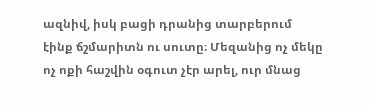ազնիվ, իսկ բացի դրանից տարբերում էինք ճշմարիտն ու սուտը։ Մեզանից ոչ մեկը ոչ ոքի հաշվին օգուտ չէր արել, ուր մնաց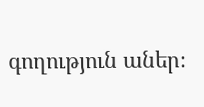գողություն աներ։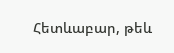Հետևաբար, թեև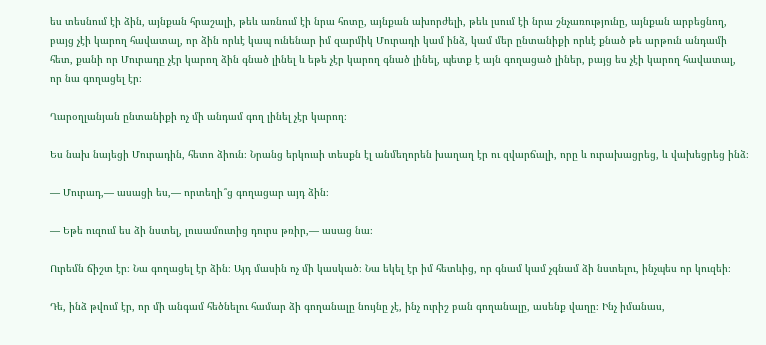ես տեսնում էի ձին, այնքան հրաշալի, թեև առնում էի նրա հոտը, այնքան ախորժելի, թեև լսում էի նրա շնչառությունը, այնքան արբեցնող, բայց չէի կարող հավատալ, որ ձին որևէ կապ ունենար իմ զարմիկ Մուրադի կամ ինձ, կամ մեր ընտանիքի որևէ քնած թե արթուն անդամի հետ, քանի որ Մուրադը չէր կարող ձին գնած լինել և եթե չէր կարող գնած լինել, պետք է այն գողացած լիներ, բայց ես չէի կարող հավատալ, որ նա գողացել էր։

Ղարօղլանյան ընտանիքի ոչ մի անդամ գող լինել չէր կարող։

Ես նախ նայեցի Մուրադին, հետո ձիուն։ Նրանց երկուսի տեսքն էլ անմեղորեն խաղաղ էր ու զվարճալի, որը և ուրախացրեց, և վախեցրեց ինձ։

— Մուրադ,— ասացի ես,— որտեղի՞ց գողացար այդ ձին։

— Եթե ուզում ես ձի նստել, լուսամուտից դուրս թռիր,— ասաց նա։

Ուրեմն ճիշտ էր։ Նա գողացել էր ձին։ Այդ մասին ոչ մի կասկած։ Նա եկել էր իմ հետևից, որ գնամ կամ չգնամ ձի նստելու, ինչպես որ կուզեի։

Դե, ինձ թվում էր, որ մի անգամ հեծնելու համար ձի գողանալը նույնը չէ, ինչ ուրիշ բան գողանալը, ասենք վաղը։ Ինչ իմանաս,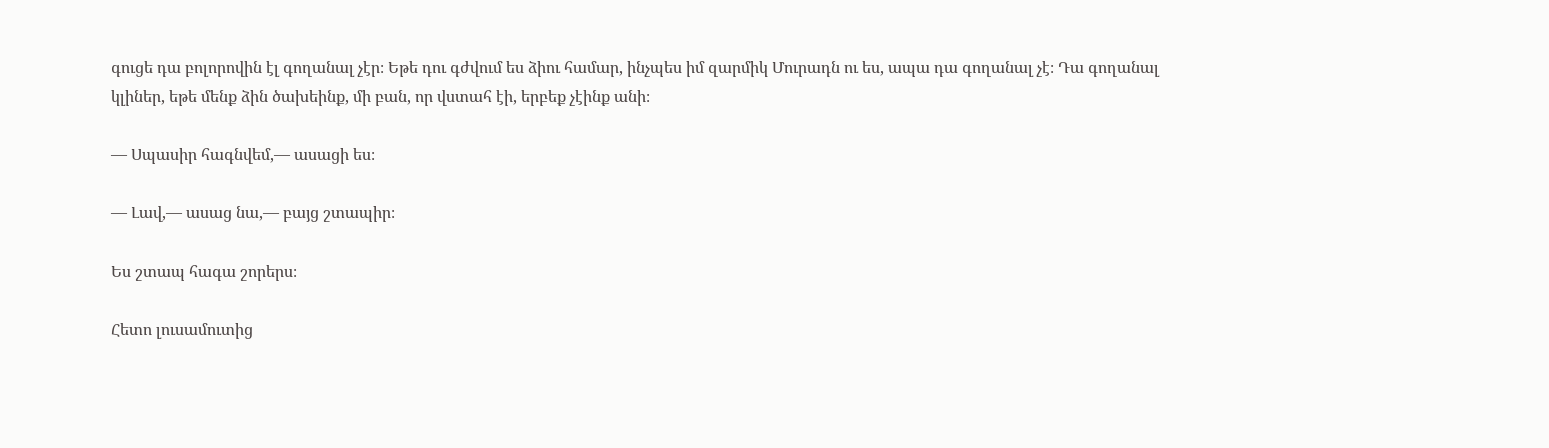գուցե դա բոլորովին էլ գողանալ չէր։ Եթե դու գժվում ես ձիու համար, ինչպես իմ զարմիկ Մուրադն ու ես, ապա դա գողանալ չէ։ Դա գողանալ կլիներ, եթե մենք ձին ծախեինք, մի բան, որ վստահ էի, երբեք չէինք անի։

— Սպասիր հագնվեմ,— ասացի ես։

— Լավ,— ասաց նա,— բայց շտապիր։

Ես շտապ հագա շորերս։

Հետո լուսամուտից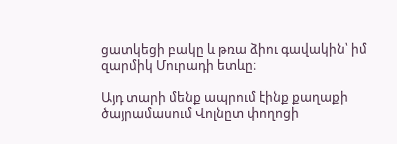ցատկեցի բակը և թռա ձիու գավակին՝ իմ զարմիկ Մուրադի ետևը։

Այդ տարի մենք ապրում էինք քաղաքի ծայրամասում Վոլնըտ փողոցի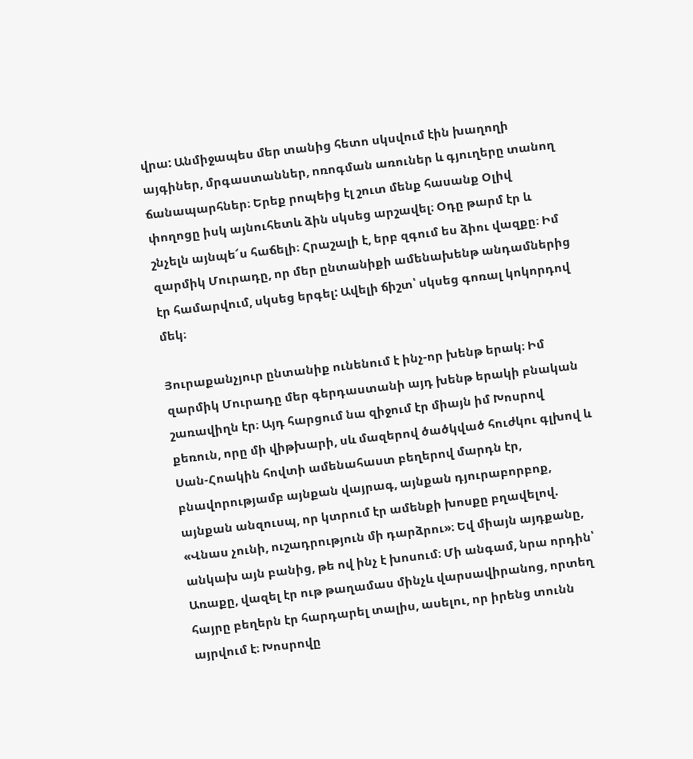վրա: Անմիջապես մեր տանից հետո սկսվում էին խաղողի այգիներ, մրգաստաններ, ոռոգման առուներ և գյուղերը տանող ճանապարհներ։ Երեք րոպեից էլ շուտ մենք հասանք Օլիվ փողոցը իսկ այնուհետև ձին սկսեց արշավել։ Օդը թարմ էր և շնչելն այնպե՜ս հաճելի։ Հրաշալի է, երբ զգում ես ձիու վազքը։ Իմ զարմիկ Մուրադը, որ մեր ընտանիքի ամենախենթ անդամներից էր համարվում, սկսեց երգել: Ավելի ճիշտ՝ սկսեց գոռալ կոկորդով մեկ։

Յուրաքանչյուր ընտանիք ունենում է ինչ-որ խենթ երակ։ Իմ զարմիկ Մուրադը մեր գերդաստանի այդ խենթ երակի բնական շառավիղն էր։ Այդ հարցում նա զիջում էր միայն իմ Խոսրով քեռուն, որը մի վիթխարի, սև մազերով ծածկված հուժկու գլխով և Սան-Հոակին հովտի ամենահաստ բեղերով մարդն էր, բնավորությամբ այնքան վայրագ, այնքան դյուրաբորբոք, այնքան անզուսպ, որ կտրում էր ամենքի խոսքը բղավելով. «Վնաս չունի, ուշադրություն մի դարձրու»։ Եվ միայն այդքանը, անկախ այն բանից, թե ով ինչ է խոսում։ Մի անգամ, նրա որդին՝ Առաքը, վազել էր ութ թաղամաս մինչև վարսավիրանոց, որտեղ հայրը բեղերն էր հարդարել տալիս, ասելու, որ իրենց տունն այրվում է։ Խոսրովը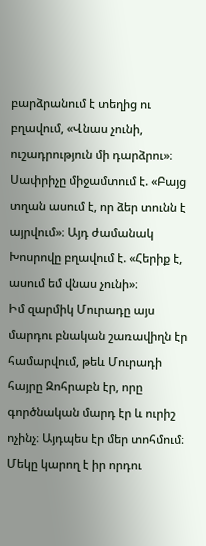բարձրանում է տեղից ու բղավում, «Վնաս չունի, ուշադրություն մի դարձրու»։ Սափրիչը միջամտում է. «Բայց տղան ասում է, որ ձեր տունն է այրվում»։ Այդ ժամանակ Խոսրովը բղավում է. «Հերիք է, ասում եմ վնաս չունի»։
Իմ զարմիկ Մուրադը այս մարդու բնական շառավիղն էր համարվում, թեև Մուրադի հայրը Զոհրաբն էր, որը գործնական մարդ էր և ուրիշ ոչինչ։ Այդպես էր մեր տոհմում։ Մեկը կարող է իր որդու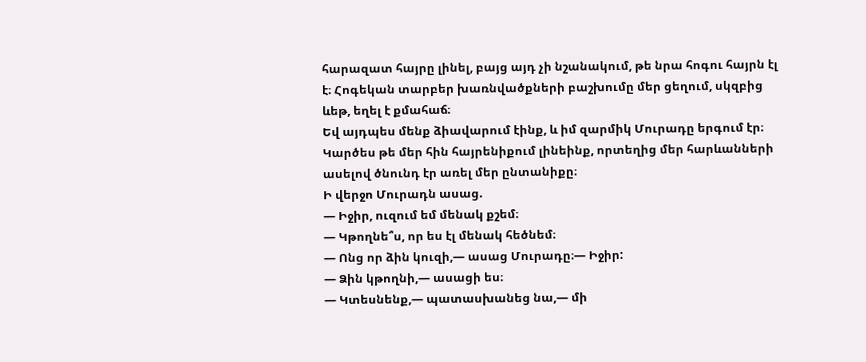հարազատ հայրը լինել, բայց այդ չի նշանակում, թե նրա հոգու հայրն էլ է։ Հոգեկան տարբեր խառնվածքների բաշխումը մեր ցեղում, սկզբից ևեթ, եղել է քմահաճ։
Եվ այդպես մենք ձիավարում էինք, և իմ զարմիկ Մուրադը երգում էր։ Կարծես թե մեր հին հայրենիքում լինեինք, որտեղից մեր հարևանների ասելով ծնունդ էր առել մեր ընտանիքը։
Ի վերջո Մուրադն ասաց.
— Իջիր, ուզում եմ մենակ քշեմ։
— Կթողնե՞ս, որ ես էլ մենակ հեծնեմ։
— Ոնց որ ձին կուզի,— ասաց Մուրադը։— Իջիր:
— Ձին կթողնի,— ասացի ես։
— Կտեսնենք,— պատասխանեց նա,— մի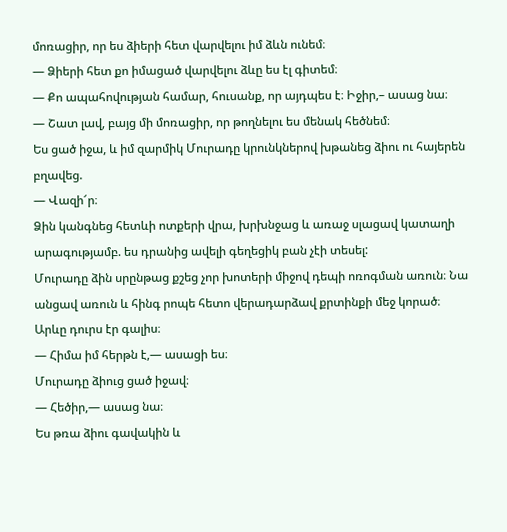մոռացիր, որ ես ձիերի հետ վարվելու իմ ձևն ունեմ։
— Ձիերի հետ քո իմացած վարվելու ձևը ես էլ գիտեմ։
— Քո ապահովության համար, հուսանք, որ այդպես է։ Իջիր,– ասաց նա։
— Շատ լավ, բայց մի մոռացիր, որ թողնելու ես մենակ հեծնեմ։
Ես ցած իջա, և իմ զարմիկ Մուրադը կրունկներով խթանեց ձիու ու հայերեն բղավեց.
— Վազի՜ր։
Ձին կանգնեց հետևի ոտքերի վրա, խրխնջաց և առաջ սլացավ կատաղի արագությամբ. ես դրանից ավելի գեղեցիկ բան չէի տեսել:
Մուրադը ձին սրընթաց քշեց չոր խոտերի միջով դեպի ոռոգման առուն։ Նա անցավ առուն և հինգ րոպե հետո վերադարձավ քրտինքի մեջ կորած։
Արևը դուրս էր գալիս։
— Հիմա իմ հերթն է,— ասացի ես։
Մուրադը ձիուց ցած իջավ։
— Հեծիր,— ասաց նա։
Ես թռա ձիու գավակին և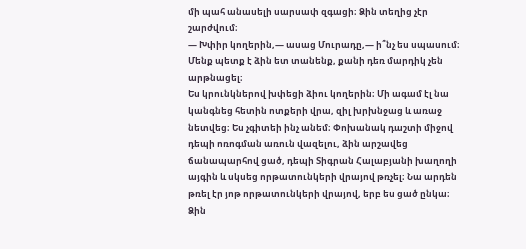մի պահ անասելի սարսափ զգացի։ Ձին տեղից չէր շարժվում։
— Խփիր կողերին,— ասաց Մուրադը,— ի՞նչ ես սպասում։ Մենք պետք է ձին ետ տանենք, քանի դեռ մարդիկ չեն արթնացել։
Ես կրունկներով խփեցի ձիու կողերին։ Մի ագամ էլ նա կանգնեց հետին ոտքերի վրա, զիլ խրխնջաց և առաջ նետվեց։ Ես չգիտեի ինչ անեմ։ Փոխանակ դաշտի միջով դեպի ոռոգման առուն վազելու, ձին արշավեց ճանապարհով ցած, դեպի Տիգրան Հալաբյանի խաղողի այգին և սկսեց որթատունկերի վրայով թռչել։ Նա արդեն թռել էր յոթ որթատունկերի վրայով, երբ ես ցած ընկա։ Ձին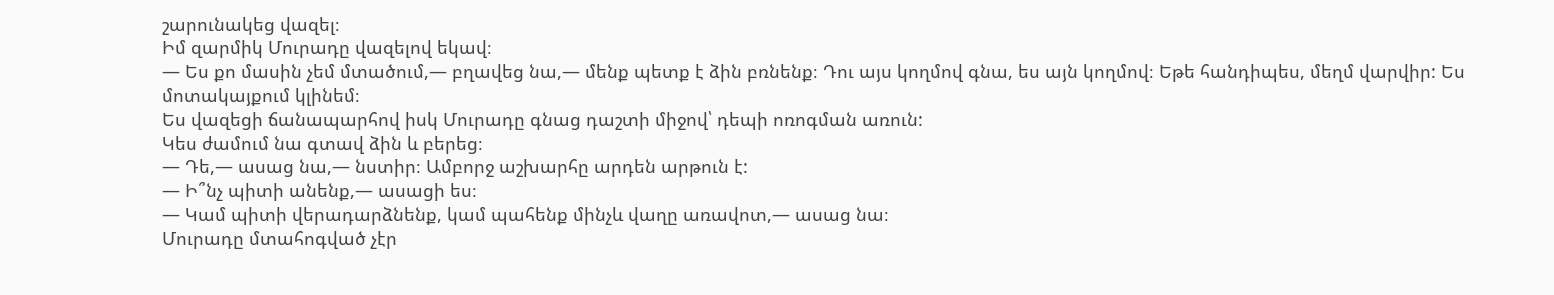շարունակեց վազել։
Իմ զարմիկ Մուրադը վազելով եկավ։
— Ես քո մասին չեմ մտածում,— բղավեց նա,— մենք պետք է ձին բռնենք։ Դու այս կողմով գնա, ես այն կողմով։ Եթե հանդիպես, մեղմ վարվիր: Ես մոտակայքում կլինեմ։
Ես վազեցի ճանապարհով իսկ Մուրադը գնաց դաշտի միջով՝ դեպի ոռոգման առուն:
Կես ժամում նա գտավ ձին և բերեց։
— Դե,— ասաց նա,— նստիր։ Ամբորջ աշխարհը արդեն արթուն է:
— Ի՞նչ պիտի անենք,— ասացի ես։
— Կամ պիտի վերադարձնենք, կամ պահենք մինչև վաղը առավոտ,— ասաց նա։
Մուրադը մտահոգված չէր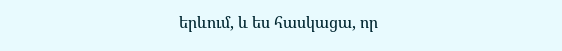երևում, և ես հասկացա, որ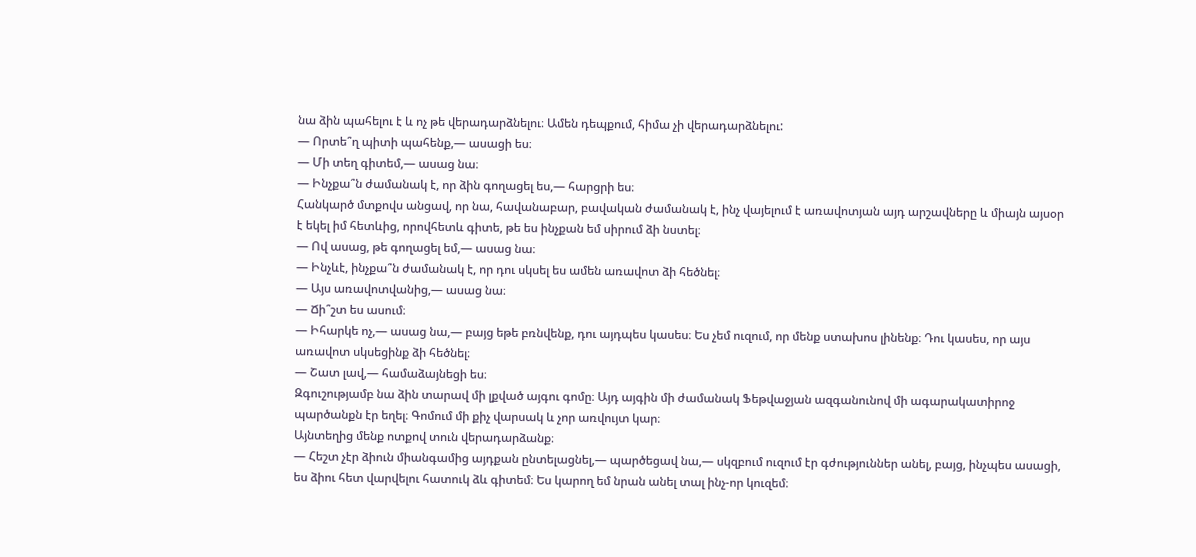նա ձին պահելու է և ոչ թե վերադարձնելու։ Ամեն դեպքում, հիմա չի վերադարձնելու:
— Որտե՞ղ պիտի պահենք,— ասացի ես։
— Մի տեղ գիտեմ,— ասաց նա։
— Ինչքա՞ն ժամանակ է, որ ձին գողացել ես,— հարցրի ես։
Հանկարծ մտքովս անցավ, որ նա, հավանաբար, բավական ժամանակ է, ինչ վայելում է առավոտյան այդ արշավները և միայն այսօր է եկել իմ հետևից, որովհետև գիտե, թե ես ինչքան եմ սիրում ձի նստել։
— Ով ասաց, թե գողացել եմ,— ասաց նա։
— Ինչևէ, ինչքա՞ն ժամանակ է, որ դու սկսել ես ամեն առավոտ ձի հեծնել։
— Այս առավոտվանից,— ասաց նա։
— Ճի՞շտ ես ասում։
— Իհարկե ոչ,— ասաց նա,— բայց եթե բռնվենք, դու այդպես կասես։ Ես չեմ ուզում, որ մենք ստախոս լինենք։ Դու կասես, որ այս առավոտ սկսեցինք ձի հեծնել։
— Շատ լավ,— համաձայնեցի ես։
Զգուշությամբ նա ձին տարավ մի լքված այգու գոմը։ Այդ այգին մի ժամանակ Ֆեթվաջյան ազգանունով մի ագարակատիրոջ պարծանքն էր եղել։ Գոմում մի քիչ վարսակ և չոր առվույտ կար։
Այնտեղից մենք ոտքով տուն վերադարձանք։
— Հեշտ չէր ձիուն միանգամից այդքան ընտելացնել,— պարծեցավ նա,— սկզբում ուզում էր գժություններ անել, բայց, ինչպես ասացի, ես ձիու հետ վարվելու հատուկ ձև գիտեմ։ Ես կարող եմ նրան անել տալ ինչ-որ կուզեմ։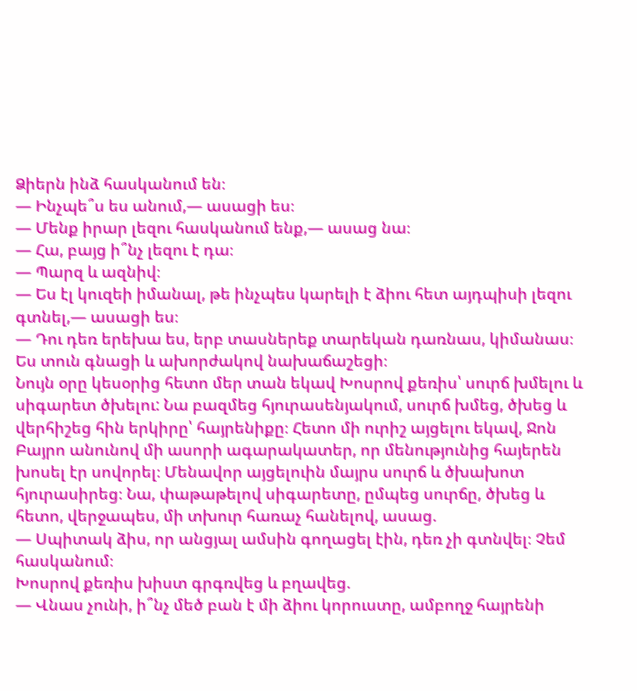Ձիերն ինձ հասկանում են։
— Ինչպե՞ս ես անում,— ասացի ես։
— Մենք իրար լեզու հասկանում ենք,— ասաց նա։
— Հա, բայց ի՞նչ լեզու է դա։
— Պարզ և ազնիվ։
— Ես էլ կուզեի իմանալ, թե ինչպես կարելի է ձիու հետ այդպիսի լեզու գտնել,— ասացի ես։
— Դու դեռ երեխա ես, երբ տասներեք տարեկան դառնաս, կիմանաս։
Ես տուն գնացի և ախորժակով նախաճաշեցի։
Նույն օրը կեսօրից հետո մեր տան եկավ Խոսրով քեռիս՝ սուրճ խմելու և սիգարետ ծխելու: Նա բազմեց հյուրասենյակում, սուրճ խմեց, ծխեց և վերհիշեց հին երկիրը՝ հայրենիքը։ Հետո մի ուրիշ այցելու եկավ, Ջոն Բայրո անունով մի ասորի ագարակատեր, որ մենությունից հայերեն խոսել էր սովորել։ Մենավոր այցելուին մայրս սուրճ և ծխախոտ հյուրասիրեց։ Նա, փաթաթելով սիգարետը, ըմպեց սուրճը, ծխեց և հետո, վերջապես, մի տխուր հառաչ հանելով, ասաց.
— Սպիտակ ձիս, որ անցյալ ամսին գողացել էին, դեռ չի գտնվել։ Չեմ հասկանում։
Խոսրով քեռիս խիստ գրգռվեց և բղավեց.
— Վնաս չունի, ի՞նչ մեծ բան է մի ձիու կորուստը, ամբողջ հայրենի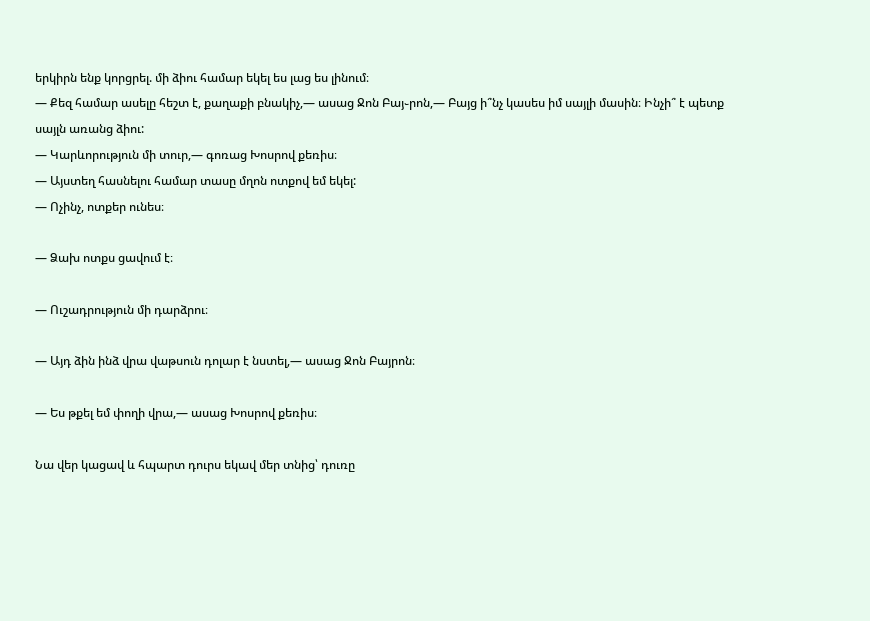երկիրն ենք կորցրել. մի ձիու համար եկել ես լաց ես լինում։
— Քեզ համար ասելը հեշտ է, քաղաքի բնակիչ,— ասաց Ջոն Բայ֊րոն,— Բայց ի՞նչ կասես իմ սայլի մասին։ Ինչի՞ է պետք սայլն առանց ձիու:
— Կարևորություն մի տուր,— գոռաց Խոսրով քեռիս։
— Այստեղ հասնելու համար տասը մղոն ոտքով եմ եկել:
— Ոչինչ, ոտքեր ունես։

— Ձախ ոտքս ցավում է։

— Ուշադրություն մի դարձրու։

— Այդ ձին ինձ վրա վաթսուն դոլար է նստել,— ասաց Ջոն Բայրոն։

— Ես թքել եմ փողի վրա,— ասաց Խոսրով քեռիս։

Նա վեր կացավ և հպարտ դուրս եկավ մեր տնից՝ դուռը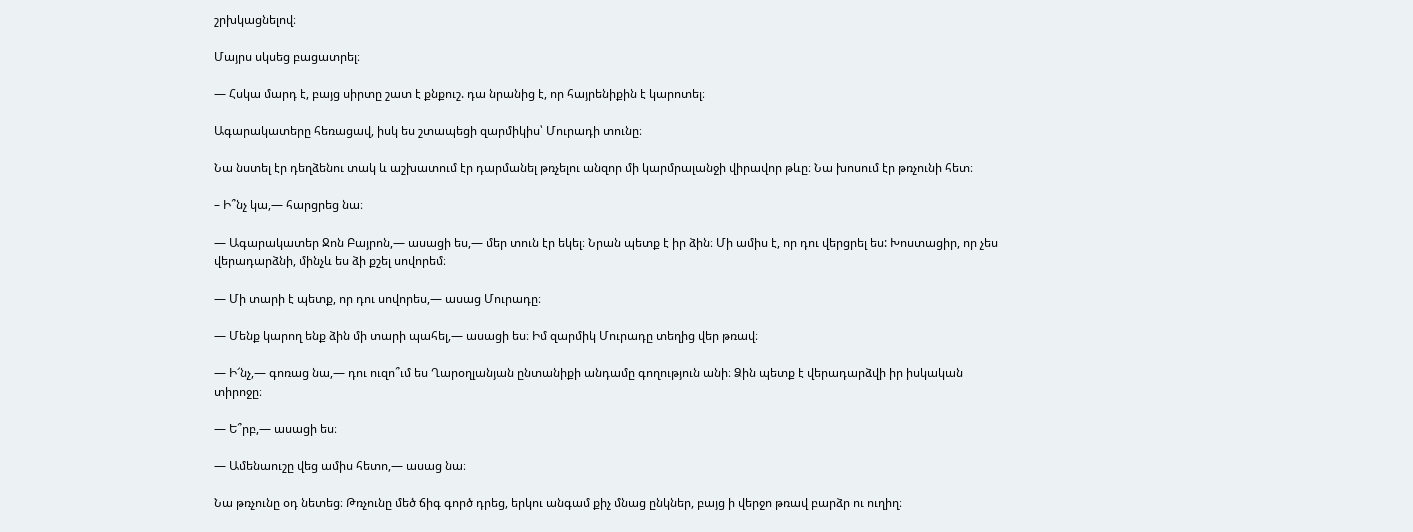շրխկացնելով։

Մայրս սկսեց բացատրել։

— Հսկա մարդ է, բայց սիրտը շատ է քնքուշ. դա նրանից է, որ հայրենիքին է կարոտել։

Ագարակատերը հեռացավ, իսկ ես շտապեցի զարմիկիս՝ Մուրադի տունը։

Նա նստել էր դեղձենու տակ և աշխատում էր դարմանել թռչելու անզոր մի կարմրալանջի վիրավոր թևը։ Նա խոսում էր թռչունի հետ։

– Ի՞նչ կա,— հարցրեց նա։

— Ագարակատեր Ջոն Բայրոն,— ասացի ես,— մեր տուն էր եկել։ Նրան պետք է իր ձին։ Մի ամիս է, որ դու վերցրել ես: Խոստացիր, որ չես վերադարձնի, մինչև ես ձի քշել սովորեմ։

— Մի տարի է պետք, որ դու սովորես,— ասաց Մուրադը։

— Մենք կարող ենք ձին մի տարի պահել,— ասացի ես։ Իմ զարմիկ Մուրադը տեղից վեր թռավ։

— Ի՜նչ,— գոռաց նա,— դու ուզո՞ւմ ես Ղարօղլանյան ընտանիքի անդամը գողություն անի։ Ձին պետք է վերադարձվի իր իսկական տիրոջը։

— Ե՞րբ,— ասացի ես։

— Ամենաուշը վեց ամիս հետո,— ասաց նա։

Նա թռչունը օդ նետեց։ Թռչունը մեծ ճիգ գործ դրեց, երկու անգամ քիչ մնաց ընկներ, բայց ի վերջո թռավ բարձր ու ուղիղ։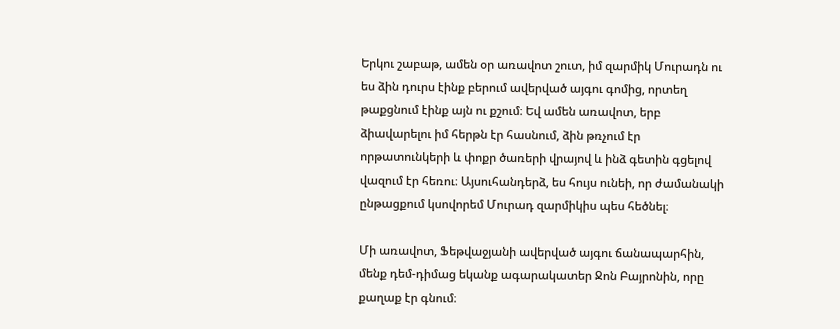Երկու շաբաթ, ամեն օր առավոտ շուտ, իմ զարմիկ Մուրադն ու ես ձին դուրս էինք բերում ավերված այգու գոմից, որտեղ թաքցնում էինք այն ու քշում։ Եվ ամեն առավոտ, երբ ձիավարելու իմ հերթն էր հասնում, ձին թռչում էր որթատունկերի և փոքր ծառերի վրայով և ինձ գետին գցելով վազում էր հեռու։ Այսուհանդերձ, ես հույս ունեի, որ ժամանակի ընթացքում կսովորեմ Մուրադ զարմիկիս պես հեծնել։

Մի առավոտ, Ֆեթվաջյանի ավերված այգու ճանապարհին, մենք դեմ-դիմաց եկանք ագարակատեր Ջոն Բայրոնին, որը քաղաք էր գնում։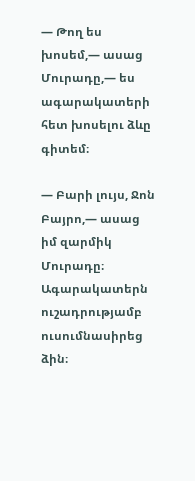— Թող ես խոսեմ,— ասաց Մուրադը,— ես ագարակատերի հետ խոսելու ձևը գիտեմ։

— Բարի լույս, Ջոն Բայրո,— ասաց իմ զարմիկ Մուրադը։ Ագարակատերն ուշադրությամբ ուսումնասիրեց ձին։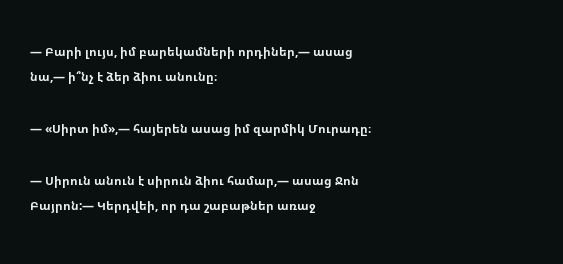— Բարի լույս, իմ բարեկամների որդիներ,— ասաց նա,— ի՞նչ է ձեր ձիու անունը։

— «Սիրտ իմ»,— հայերեն ասաց իմ զարմիկ Մուրադը։

— Սիրուն անուն է սիրուն ձիու համար,— ասաց Ջոն Բայրոն:— Կերդվեի, որ դա շաբաթներ առաջ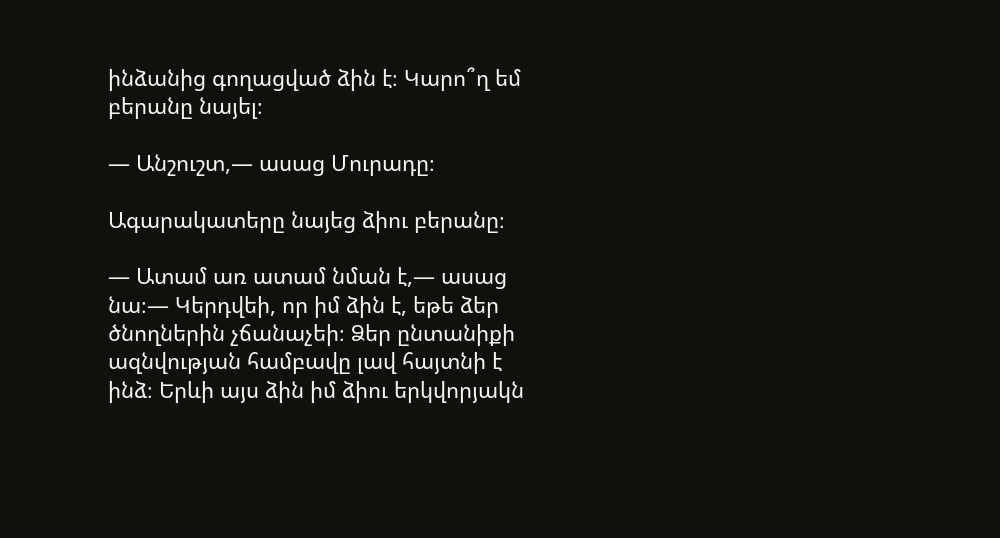ինձանից գողացված ձին է։ Կարո՞ղ եմ բերանը նայել։

— Անշուշտ,— ասաց Մուրադը։

Ագարակատերը նայեց ձիու բերանը։

— Ատամ առ ատամ նման է,— ասաց նա։— Կերդվեի, որ իմ ձին է, եթե ձեր ծնողներին չճանաչեի։ Ձեր ընտանիքի ազնվության համբավը լավ հայտնի է ինձ։ Երևի այս ձին իմ ձիու երկվորյակն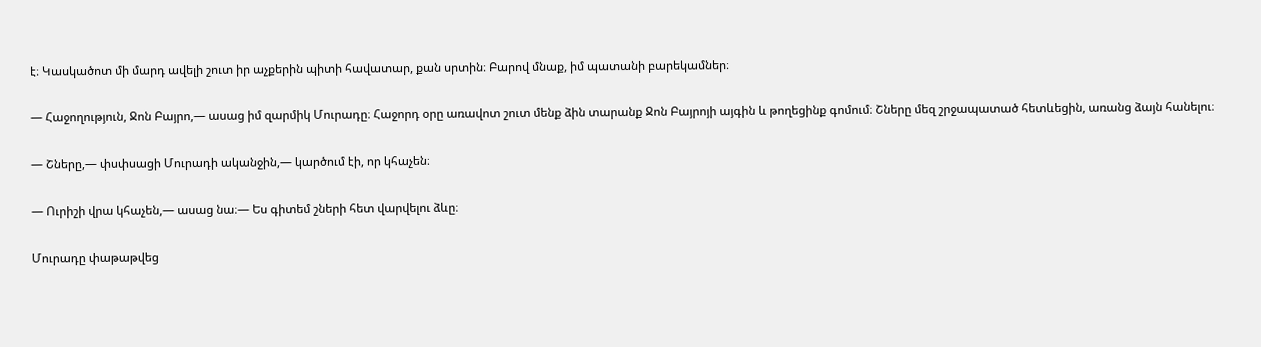է։ Կասկածոտ մի մարդ ավելի շուտ իր աչքերին պիտի հավատար, քան սրտին։ Բարով մնաք, իմ պատանի բարեկամներ։

— Հաջողություն, Ջոն Բայրո,— ասաց իմ զարմիկ Մուրադը։ Հաջորդ օրը առավոտ շուտ մենք ձին տարանք Ջոն Բայրոյի այգին և թողեցինք գոմում։ Շները մեզ շրջապատած հետևեցին, առանց ձայն հանելու։

— Շները,— փսփսացի Մուրադի ականջին,— կարծում էի, որ կհաչեն։

— Ուրիշի վրա կհաչեն,— ասաց նա։— Ես գիտեմ շների հետ վարվելու ձևը։

Մուրադը փաթաթվեց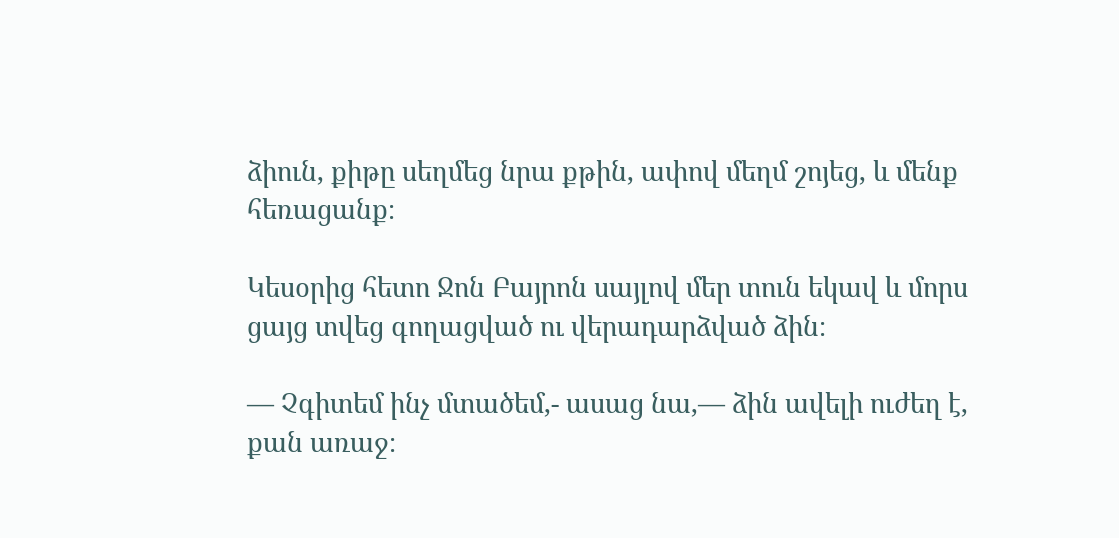ձիուն, քիթը սեղմեց նրա քթին, ափով մեղմ շոյեց, և մենք հեռացանք։

Կեսօրից հետո Ջոն Բայրոն սայլով մեր տուն եկավ և մորս ցայց տվեց գողացված ու վերադարձված ձին։

— Չգիտեմ ինչ մտածեմ,- ասաց նա,— ձին ավելի ուժեղ է, քան առաջ։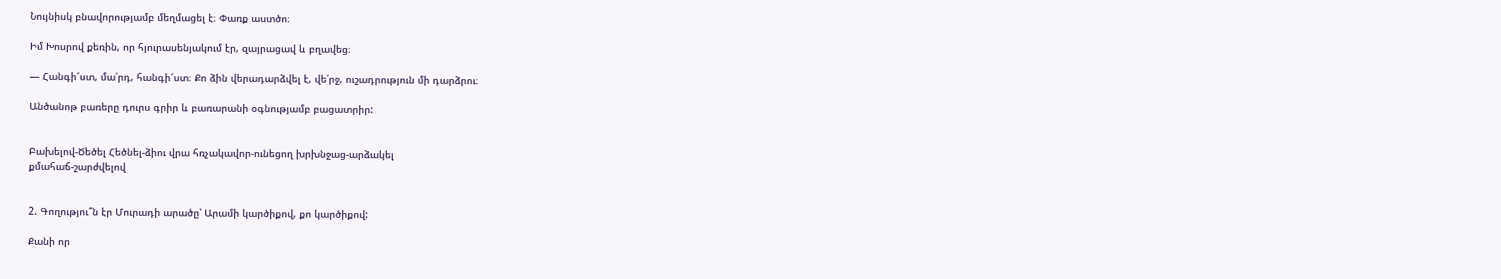Նույնիսկ բնավորությամբ մեղմացել է։ Փառք աստծո։

Իմ Խոսրով քեռին, որ հյուրասենյակում էր, զայրացավ և բղավեց։

— Հանգի՜ստ, մա՛րդ, հանգի՜ստ։ Քո ձին վերադարձվել է, վե՛րջ, ուշադրություն մի դարձրու։

Անծանոթ բառերը դուրս գրիր և բառարանի օգնությամբ բացատրիր:


Բախելով-Ծեծել Հեծնել-ձիու վրա հռչակավոր-ունեցող խրխնջաց-արձակել
քմահաճ-շարժվելով


2. Գողությու՞ն էր Մուրադի արածը՝ Արամի կարծիքով, քո կարծիքով:

Քանի որ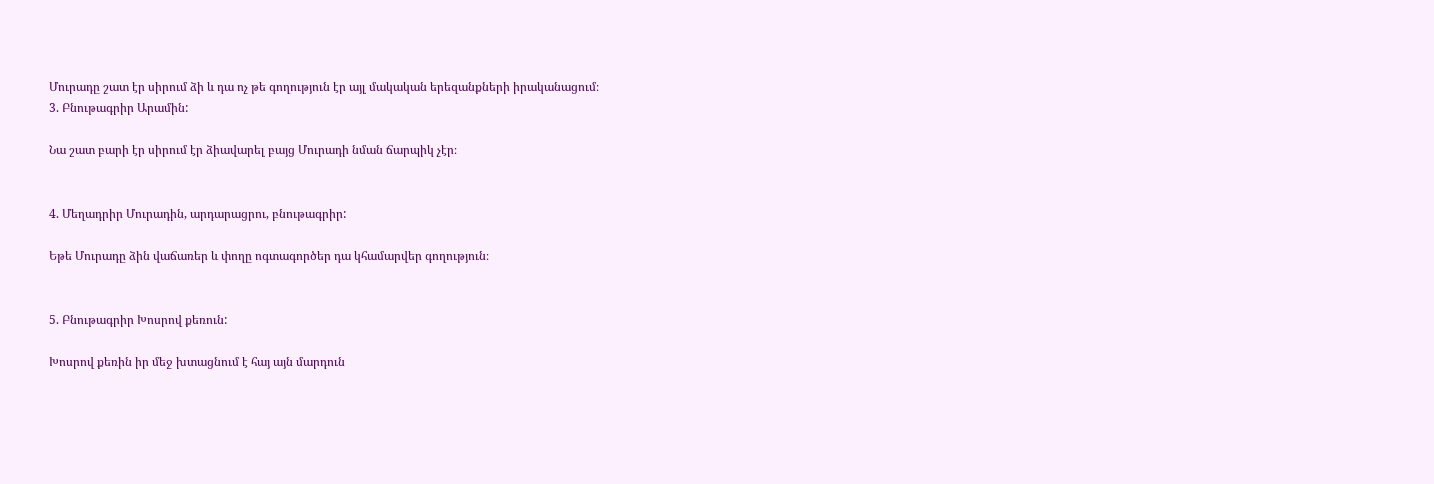Մուրադը շատ էր սիրում ձի և դա ոչ թե գողություն էր այլ մակական երեզանքների իրականացում։
3. Բնութագրիր Արամին:

Նա շատ բարի էր սիրում էր ձիավարել բայց Մուրադի նման ճարպիկ չէր։


4. Մեղադրիր Մուրադին, արդարացրու, բնութագրիր:

Եթե Մուրադը ձին վաճառեր և փողը ոգտագործեր դա կհամարվեր գողություն։


5. Բնութագրիր Խոսրով քեռուն:

Խոսրով քեռին իր մեջ խտացնում է հայ այն մարդուն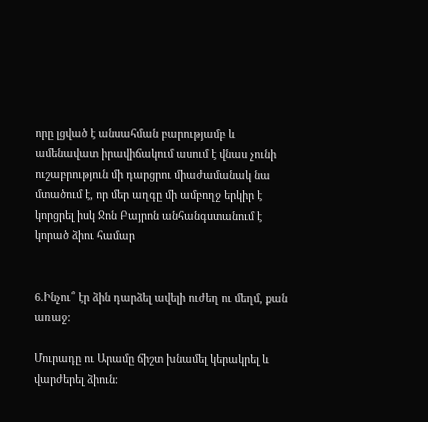որը լցված է անսահման բարությամբ և ամենավատ իրավիճակում ասում է վնաս չունի ուշաբրություն մի դարցրու միաժամանակ նա մտածում է, որ մեր աղգը մի ամբողջ երկիր է կորցրել իսկ Ջոն Բայրոն անհանգստանում է կորած ձիու համար


6.Ինչու՞ էր ձին դարձել ավելի ուժեղ ու մեղմ, քան առաջ:

Մուրադը ու Արամը ճիշտ խնամել կերակրել և վարժերել ձիուն։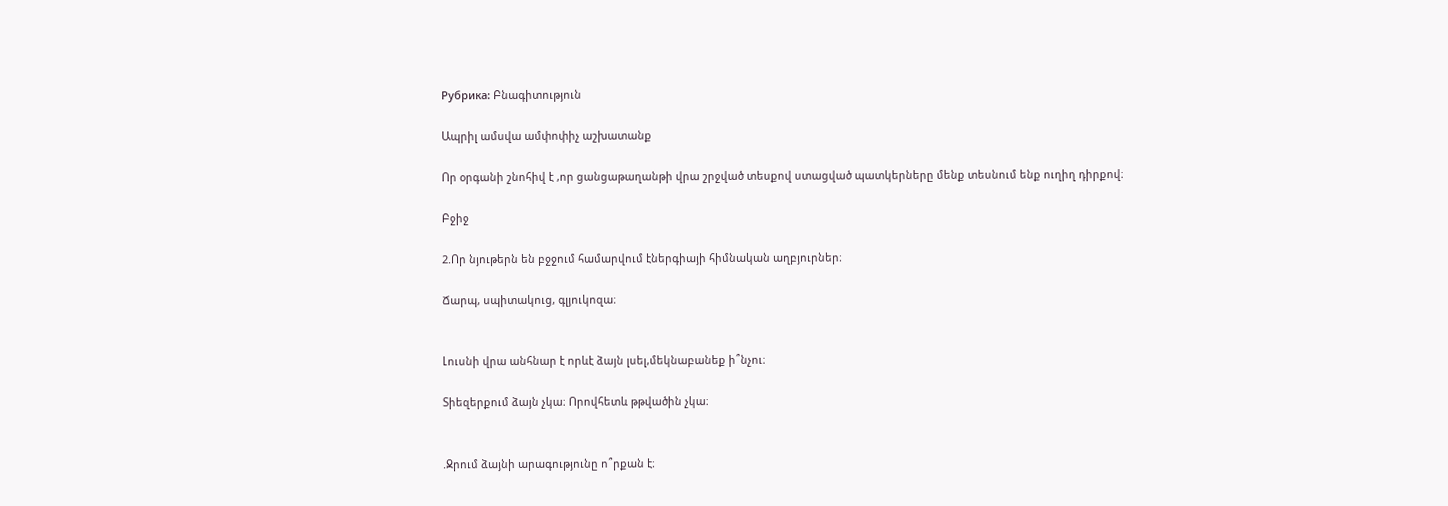Рубрика: Բնագիտություն

Ապրիլ ամսվա ամփոփիչ աշխատանք

Որ օրգանի շնոհիվ է ,որ ցանցաթաղանթի վրա շրջված տեսքով ստացված պատկերները մենք տեսնում ենք ուղիղ դիրքով։

Բջիջ

2.Որ նյութերն են բջջում համարվում էներգիայի հիմնական աղբյուրներ։

Ճարպ, սպիտակուց, գլյուկոզա։


Լուսնի վրա անհնար է որևէ ձայն լսել,մեկնաբանեք ի՞նչու։

Տիեզերքում ձայն չկա։ Որովհետև թթվածին չկա։


.Ջրում ձայնի արագությունը ո՞րքան է։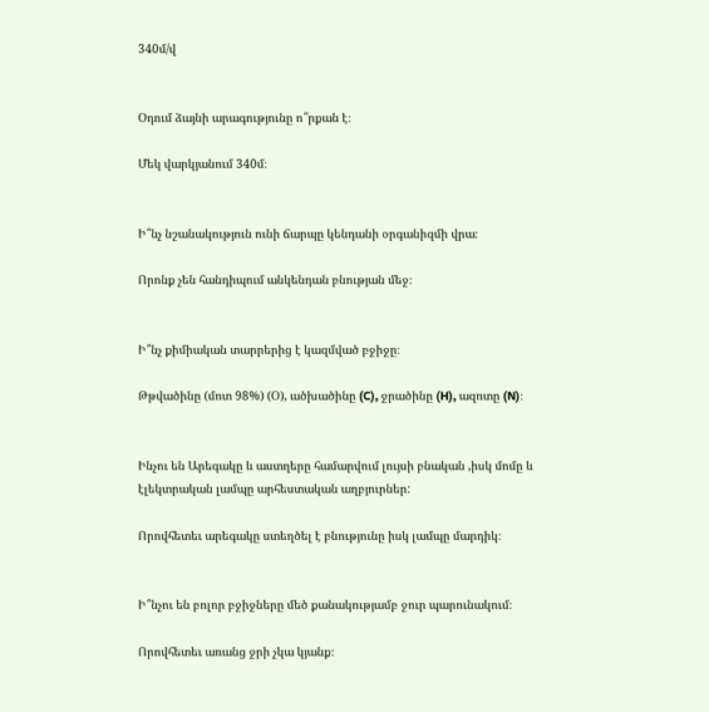340մ/վ


Օդում ձայնի արագությունը ո՞րքան է։

Մեկ վարկյանում 340մ։


Ի՞նչ նշանակություն ունի ճարպը կենդանի օրգանիզմի վրա։

Որոնք չեն հանդիպում անկենդան բնության մեջ։


Ի՞նչ քիմիական տարրերից է կազմված բջիջը։

Թթվածինը (մոտ 98%) (Օ), ածխածինը (C), ջրածինը (H), ազոտը (N)։


Ինչու են Արեգակը և աստղերը համարվում լույսի բնական ,իսկ մոմը և էլեկտրական լամպը արհեստական աղբյուրներ:

Որովհետեւ արեգակը ստեղծել է բնությունը իսկ լամպը մարդիկ։


Ի՞նչու են բոլոր բջիջները մեծ քանակությամբ ջուր պարունակում։

Որովհետեւ առանց ջրի չկա կյանք։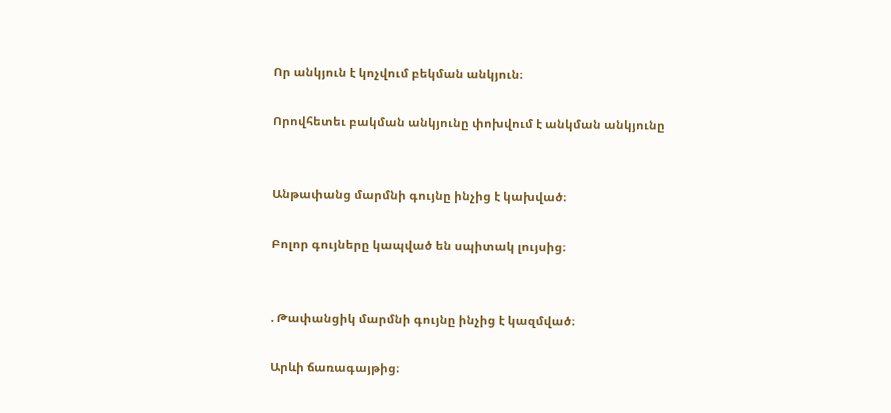Որ անկյուն է կոչվում բեկման անկյուն։

Որովհետեւ բակման անկյունը փոխվում է անկման անկյունը


Անթափանց մարմնի գույնը ինչից է կախված։

Բոլոր գույները կապված են սպիտակ լույսից։


. Թափանցիկ մարմնի գույնը ինչից է կազմված։

Արևի ճառագայթից։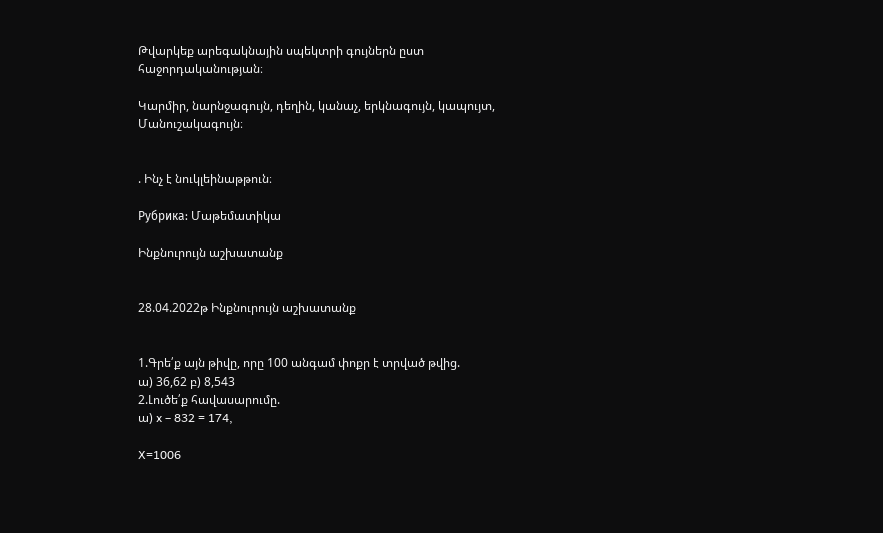Թվարկեք արեգակնային սպեկտրի գույներն ըստ հաջորդականության։

Կարմիր, նարնջագույն, դեղին, կանաչ, երկնագույն, կապույտ, Մանուշակագույն։


. Ինչ է նուկլեինաթթուն։

Рубрика: Մաթեմատիկա

Ինքնուրույն աշխատանք


28.04.2022թ Ինքնուրույն աշխատանք


1.Գրե՛ք այն թիվը, որը 100 անգամ փոքր է տրված թվից.
ա) 36,62 բ) 8,543
2.Լուծե՛ք հավասարումը.
ա) x – 832 = 174,

X=1006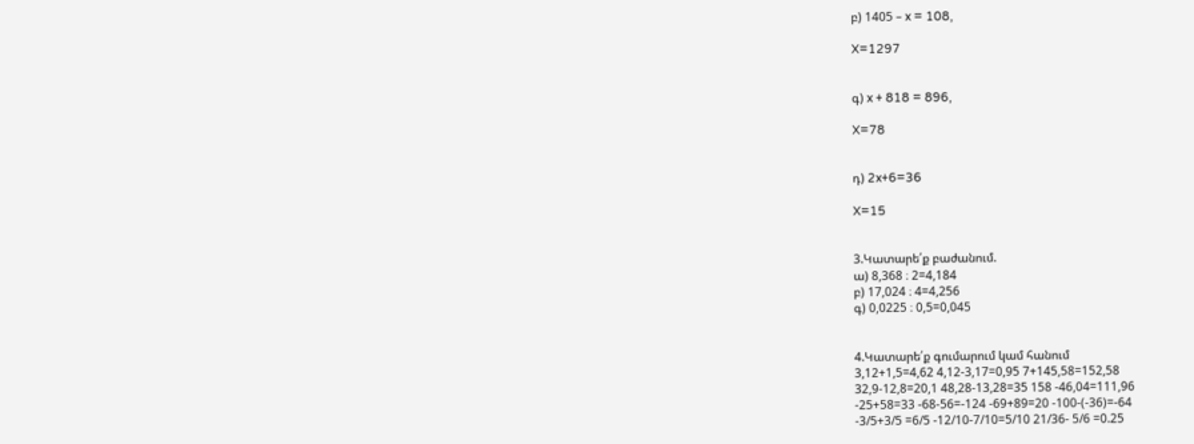բ) 1405 – x = 108,

X=1297


գ) x + 818 = 896,

X=78


դ) 2x+6=36

X=15


3.Կատարե՛ք բաժանում.
ա) 8,368 ։ 2=4,184
բ) 17,024 ։ 4=4,256
գ) 0,0225 ։ 0,5=0,045


4.Կատարե՛ք գումարում կամ հանում
3,12+1,5=4,62 4,12-3,17=0,95 7+145,58=152,58
32,9-12,8=20,1 48,28-13,28=35 158 -46,04=111,96
-25+58=33 -68-56=-124 -69+89=20 -100-(-36)=-64
-3/5+3/5 =6/5 -12/10-7/10=5/10 21/36- 5/6 =0.25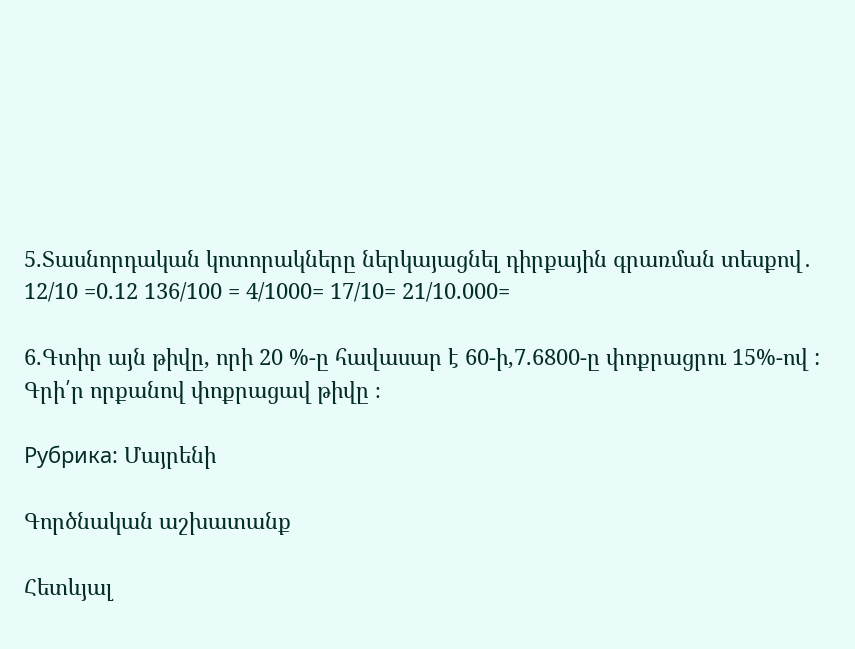5.Տասնորդական կոտորակները ներկայացնել դիրքային գրառման տեսքով․
12/10 =0.12 136/100 = 4/1000= 17/10= 21/10.000=

6.Գտիր այն թիվը, որի 20 %-ը հավասար է 60-ի,7.6800-ը փոքրացրու 15%-ով : Գրի՛ր որքանով փոքրացավ թիվը ։

Рубрика: Մայրենի

Գործնական աշխատանք

Հետևյալ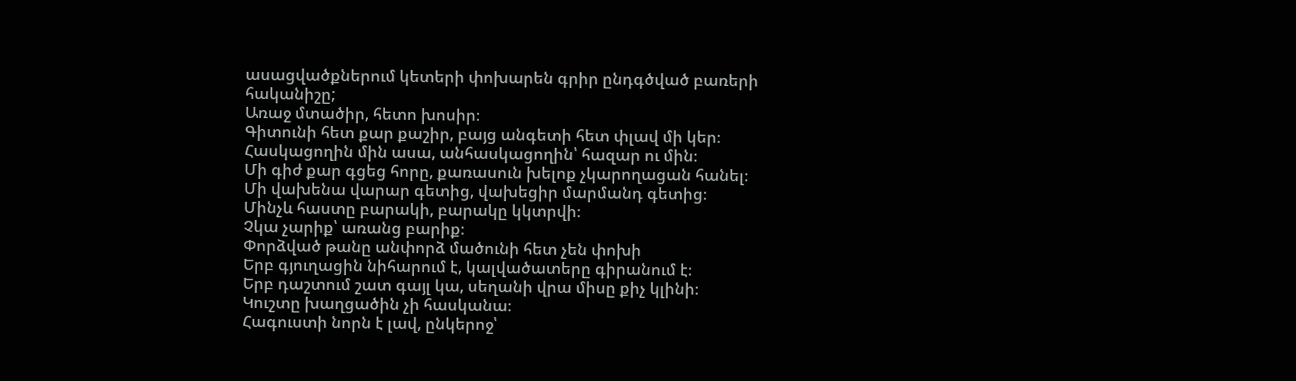ասացվածքներում կետերի փոխարեն գրիր ընդգծված բառերի հականիշը;
Առաջ մտածիր, հետո խոսիր։
Գիտունի հետ քար քաշիր, բայց անգետի հետ փլավ մի կեր։
Հասկացողին մին ասա, անհասկացողին՝ հազար ու մին։
Մի գիժ քար գցեց հորը, քառասուն խելոք չկարողացան հանել։
Մի վախենա վարար գետից, վախեցիր մարմանդ գետից։
Մինչև հաստը բարակի, բարակը կկտրվի։
Չկա չարիք՝ առանց բարիք։
Փորձված թանը անփորձ մածունի հետ չեն փոխի
Երբ գյուղացին նիհարում է, կալվածատերը գիրանում է։
Երբ դաշտում շատ գայլ կա, սեղանի վրա միսը քիչ կլինի։
Կուշտը խաղցածին չի հասկանա։
Հագուստի նորն է լավ, ընկերոջ՝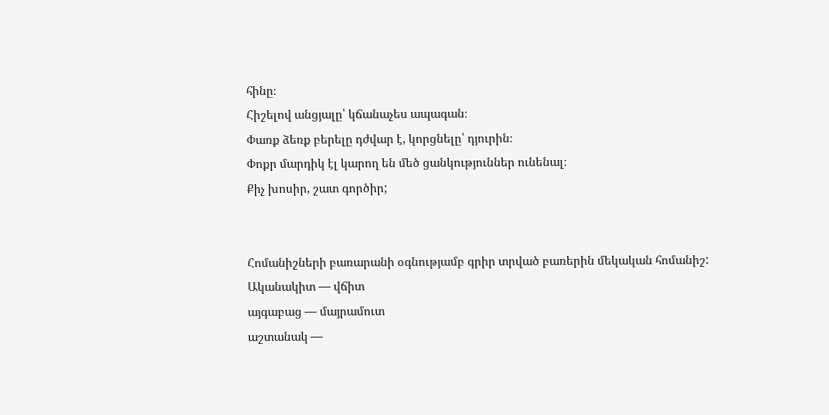հինը։
Հիշելով անցյալը՝ կճանաչես ապագան։
Փառք ձեռք բերելը դժվար է, կորցնելը՝ դյուրին։
Փոքր մարդիկ էլ կարող են մեծ ցանկություններ ունենալ։
Քիչ խոսիր, շատ գործիր;


Հոմանիշների բառարանի օգնությամբ գրիր տրված բառերին մեկական հոմանիշ:
Ականակիտ — վճիտ
այգաբաց — մայրամուտ
աշտանակ —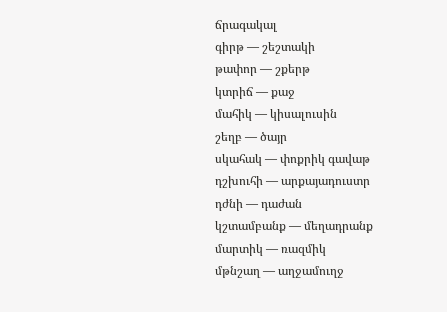ճրագակալ
գիրթ — շեշտակի
թափոր — շքերթ
կտրիճ — քաջ
մահիկ — կիսալուսին
շեղբ — ծայր
սկահակ — փոքրիկ գավաթ
դշխուհի — արքայադուստր
դժնի — դաժան
կշտամբանք — մեղադրանք
մարտիկ — ռազմիկ
մթնշաղ — աղջամուղջ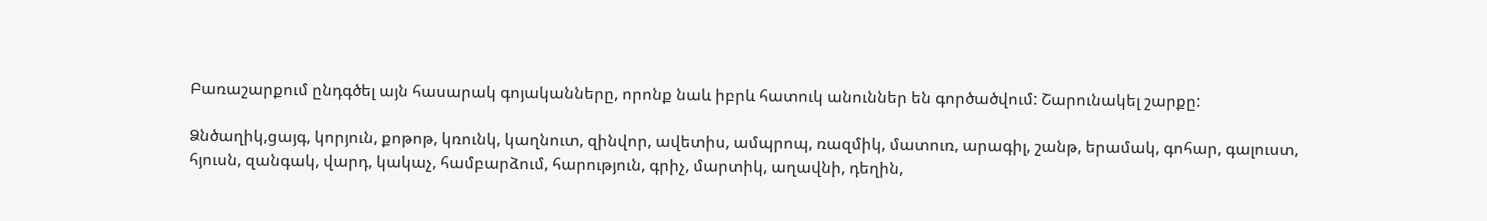Բառաշարքում ընդգծել այն հասարակ գոյականները, որոնք նաև իբրև հատուկ անուններ են գործածվում: Շարունակել շարքը:

Ձնծաղիկ,ցայգ, կորյուն, քոթոթ, կռունկ, կաղնուտ, զինվոր, ավետիս, ամպրոպ, ռազմիկ, մատուռ, արագիլ, շանթ, երամակ, գոհար, գալուստ, հյուսն, զանգակ, վարդ, կակաչ, համբարձում, հարություն, գրիչ, մարտիկ, աղավնի, դեղին,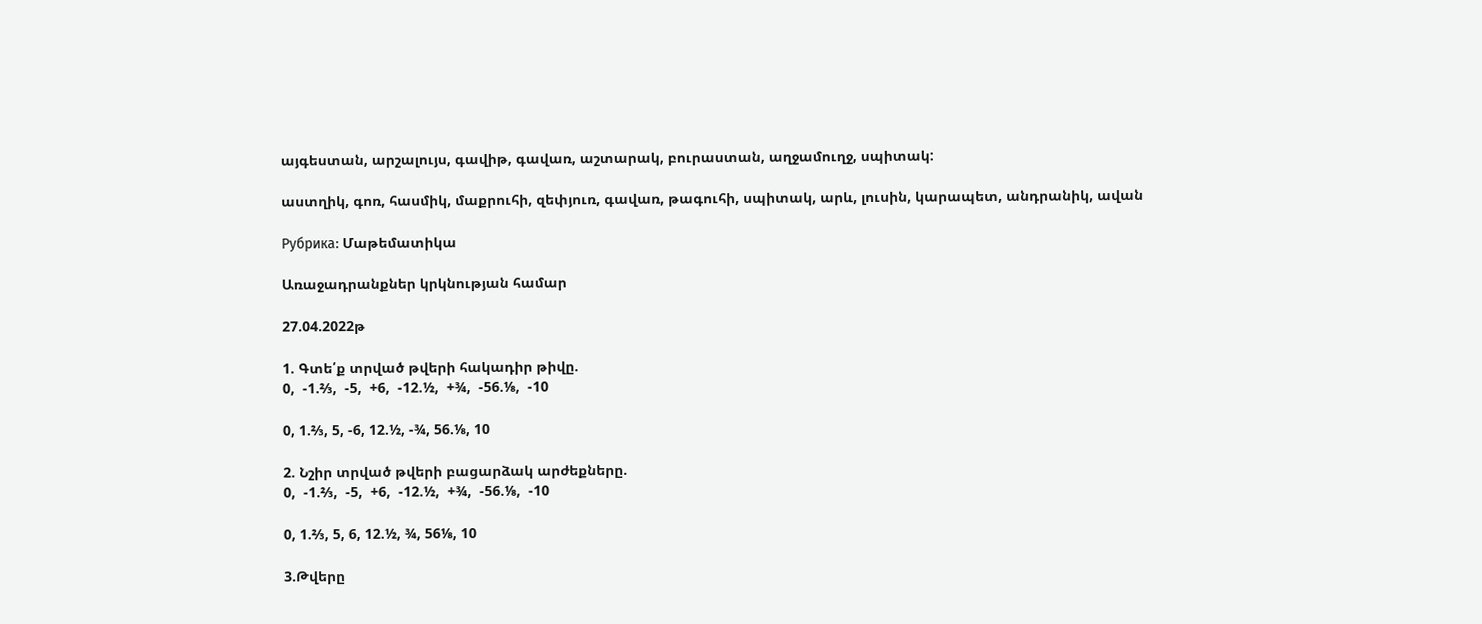այգեստան, արշալույս, գավիթ, գավառ, աշտարակ, բուրաստան, աղջամուղջ, սպիտակ:

աստղիկ, գոռ, հասմիկ, մաքրուհի, զեփյուռ, գավառ, թագուհի, սպիտակ, արև, լուսին, կարապետ, անդրանիկ, ավան

Рубрика: Մաթեմատիկա

Առաջադրանքներ կրկնության համար

27.04.2022թ

1. Գտե՛ք տրված թվերի հակադիր թիվը.
0,  -1.⅔,  -5,  +6,  -12.½,  +¾,  -56.⅛,  -10

0, 1.⅔, 5, -6, 12.½, -¾, 56.⅛, 10

2. Նշիր տրված թվերի բացարձակ արժեքները.
0,  -1.⅔,  -5,  +6,  -12.½,  +¾,  -56.⅛,  -10

0, 1.⅔, 5, 6, 12.½, ¾, 56⅛, 10

3.Թվերը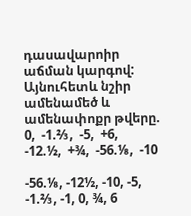դասավարոիր աճման կարգով: Այնուհետև նշիր ամենամեծ և ամենափոքր թվերը.
0,  -1.⅔,  -5,  +6,  -12.½,  +¾,  -56.⅛,  -10

-56.⅛, -12½, -10, -5, -1.⅔, -1, 0, ¾, 6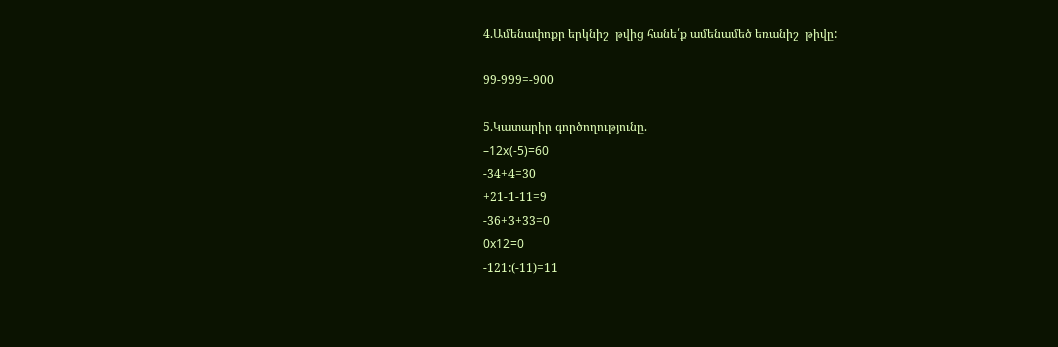4.Ամենափոքր երկնիշ  թվից հանե՛ք ամենամեծ եռանիշ  թիվը:

99-999=-900

5.Կատարիր գործողությունը.
–12x(-5)=60
-34+4=30
+21-1-11=9
-36+3+33=0
0x12=0
-121:(-11)=11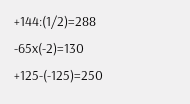+144:(1/2)=288
-65x(-2)=130
+125-(-125)=250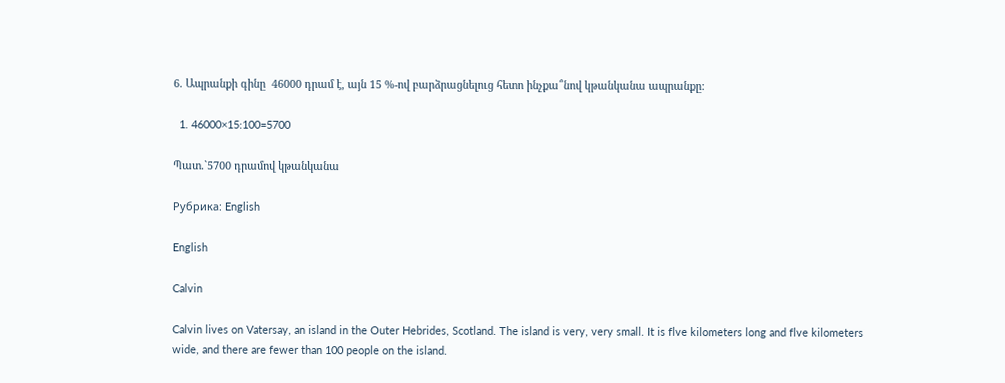6. Ապրանքի գինը  46000 դրամ է, այն 15 %-ով բարձրացնելուց հետո ինչքա՞նով կթանկանա ապրանքը:

  1. 46000×15:100=5700

Պատ.`5700 դրամով կթանկանա

Рубрика: English

English

Calvin

Calvin lives on Vatersay, an island in the Outer Hebrides, Scotland. The island is very, very small. It is flve kilometers long and flve kilometers wide, and there are fewer than 100 people on the island.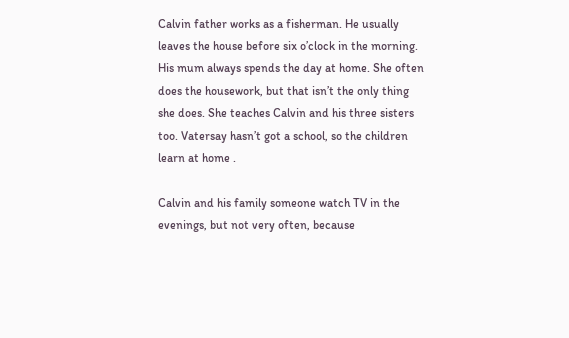Calvin father works as a fisherman. He usually leaves the house before six o’clock in the morning. His mum always spends the day at home. She often does the housework, but that isn’t the only thing she does. She teaches Calvin and his three sisters too. Vatersay hasn’t got a school, so the children learn at home .

Calvin and his family someone watch TV in the evenings, but not very often, because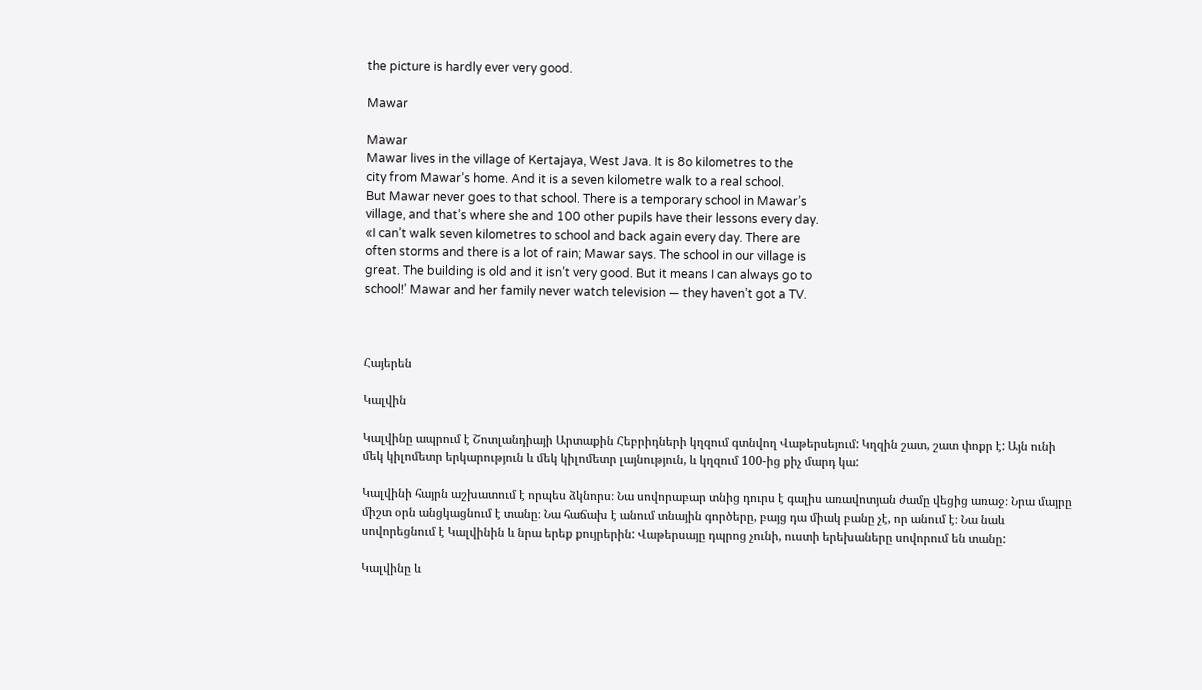the picture is hardly ever very good.

Mawar

Mawar
Mawar lives in the village of Kertajaya, West Java. It is 8o kilometres to the
city from Mawar’s home. And it is a seven kilometre walk to a real school.
But Mawar never goes to that school. There is a temporary school in Mawar’s
village, and that’s where she and 100 other pupils have their lessons every day.
«I can’t walk seven kilometres to school and back again every day. There are
often storms and there is a lot of rain; Mawar says. The school in our village is
great. The building is old and it isn’t very good. But it means I can always go to
school!’ Mawar and her family never watch television — they haven’t got a TV.



Հայերեն

Կալվին

Կալվինը ապրում է Շոտլանդիայի Արտաքին Հեբրիդների կղզում գտնվող Վաթերսեյում: Կղզին շատ, շատ փոքր է: Այն ունի մեկ կիլոմետր երկարություն և մեկ կիլոմետր լայնություն, և կղզում 100-ից քիչ մարդ կա:

Կալվինի հայրն աշխատում է որպես ձկնորս։ Նա սովորաբար տնից դուրս է գալիս առավոտյան ժամը վեցից առաջ։ Նրա մայրը միշտ օրն անցկացնում է տանը։ Նա հաճախ է անում տնային գործերը, բայց դա միակ բանը չէ, որ անում է։ Նա նաև սովորեցնում է Կալվինին և նրա երեք քույրերին: Վաթերսայը դպրոց չունի, ուստի երեխաները սովորում են տանը:

Կալվինը և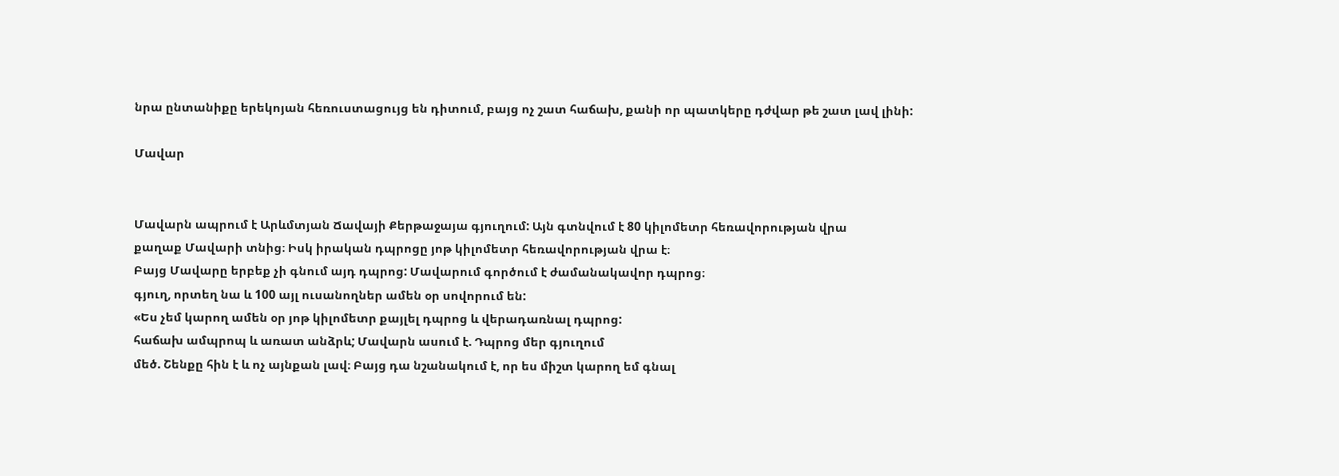նրա ընտանիքը երեկոյան հեռուստացույց են դիտում, բայց ոչ շատ հաճախ, քանի որ պատկերը դժվար թե շատ լավ լինի:

Մավար


Մավարն ապրում է Արևմտյան Ճավայի Քերթաջայա գյուղում: Այն գտնվում է 80 կիլոմետր հեռավորության վրա
քաղաք Մավարի տնից։ Իսկ իրական դպրոցը յոթ կիլոմետր հեռավորության վրա է։
Բայց Մավարը երբեք չի գնում այդ դպրոց: Մավարում գործում է ժամանակավոր դպրոց։
գյուղ, որտեղ նա և 100 այլ ուսանողներ ամեն օր սովորում են:
«Ես չեմ կարող ամեն օր յոթ կիլոմետր քայլել դպրոց և վերադառնալ դպրոց:
հաճախ ամպրոպ և առատ անձրև; Մավարն ասում է. Դպրոց մեր գյուղում
մեծ. Շենքը հին է և ոչ այնքան լավ։ Բայց դա նշանակում է, որ ես միշտ կարող եմ գնալ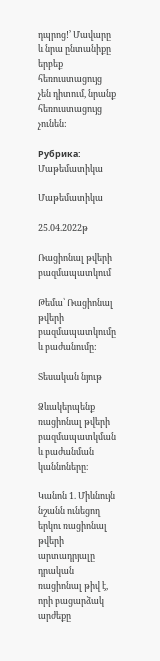դպրոց!’ Մավարը և նրա ընտանիքը երբեք հեռուստացույց չեն դիտում, նրանք հեռուստացույց չունեն:

Рубрика: Մաթեմատիկա

Մաթեմատիկա

25.04.2022թ

Ռացիոնալ թվերի  բազմապատկում

Թեմա՝ Ռացիոնալ թվերի բազմապատկումը և բաժանումը:

Տեսական նյութ

Ձևակերպենք ռացիոնալ թվերի բազմապատկման և բաժանման կաննոները։

Կանոն 1. Միևնույն նշանն ունեցող երկու ռացիոնալ թվերի արտադրյալը դրական ռացիոնալ թիվ է, որի բացարձակ արժեքը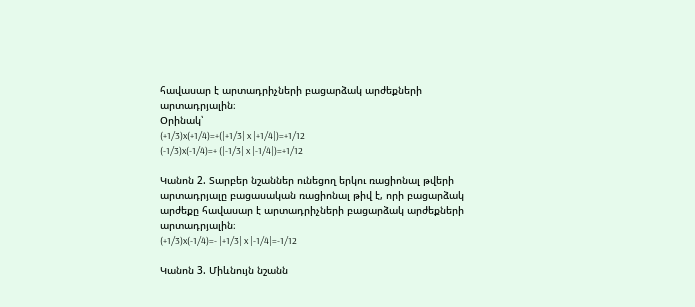հավասար է արտադրիչների բացարձակ արժեքների արտադրյալին։
Օրինակ՝
(+1/3)x(+1/4)=+(|+1/3| x |+1/4|)=+1/12
(-1/3)x(-1/4)=+ (|-1/3| x |-1/4|)=+1/12

Կանոն 2. Տարբեր նշաններ ունեցող երկու ռացիոնալ թվերի արտադրյալը բացասական ռացիոնալ թիվ է, որի բացարձակ արժեքը հավասար է արտադրիչների բացարձակ արժեքների արտադրյալին։
(+1/3)x(-1/4)=- |+1/3| x |-1/4|=-1/12

Կանոն 3. Միևնույն նշանն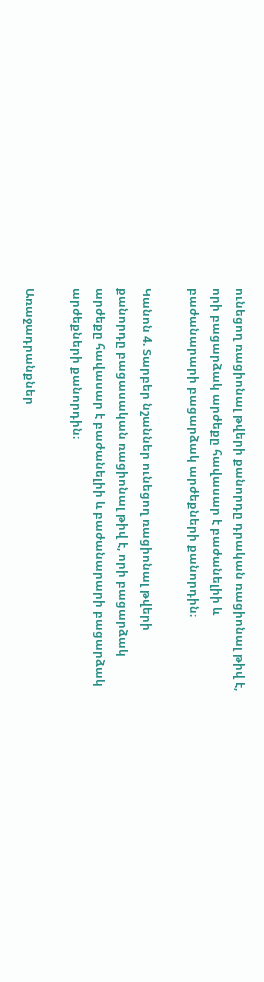ունեցող ռացիոնալ թվերի քանորդը դրական ռացիոնալ թիվ է, որի բացարձակ արժեքը հավասար է բաժանելիի և բաժանարարի բացարձակ արժեքների քանորդին։

Կանոն 4. Տարբեր նշաններ ունեցող ռացիոնալ թվերի քանորդը բացասական ռացիոնալ թիվ է, որի բացարձակ արժեքը հավասար է բաժանելիի և բաժանարարի բացարձակ արժեքների քանորդին։

Առաջադրանքներ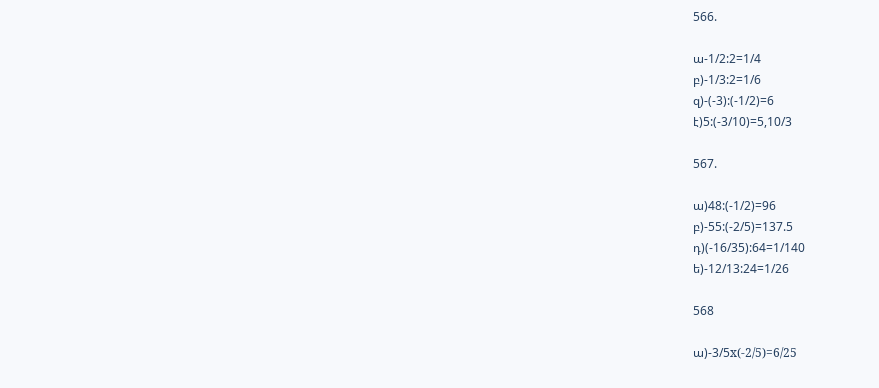566.

ա-1/2:2=1/4
բ)-1/3:2=1/6
զ)-(-3):(-1/2)=6
է)5:(-3/10)=5,10/3

567.

ա)48:(-1/2)=96
բ)-55:(-2/5)=137.5
դ)(-16/35):64=1/140
ե)-12/13:24=1/26

568

ա)-3/5x(-2/5)=6/25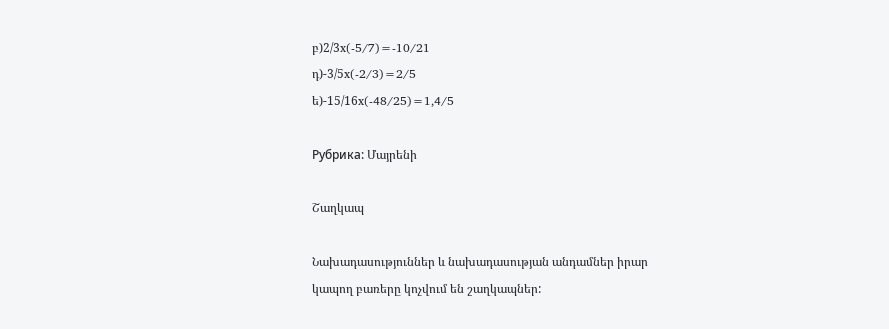բ)2/3x(-5/7)=-10/21
դ)-3/5x(-2/3)=2/5
ե)-15/16x(-48/25)=1,4/5

Рубрика: Մայրենի

Շաղկապ

Նախադասություններ և նախադասության անդամներ իրար կապող բառերը կոչվում են շաղկապներ: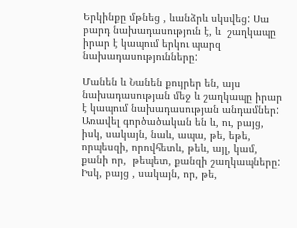Երկինքը մթնեց , ևանձրև սկսվեց: Սա բարդ նախադասություն է, և  շաղկապը իրար է կապում երկու պարզ նախադասությունները:

Մանեն և Նանեն քույրեր են, այս նախադասության մեջ և շաղկապը իրար է կապում նախադասության անդամներ:
Առավել գործածական են և, ու, բայց, իսկ, սակայն, նաև, ապա, թե, եթե, որպեսզի, որովհետև, թեև, այլ, կամ, քանի որ,  թեպետ, քանզի շաղկապները:
Իսկ, բայց , սակայն, որ, թե,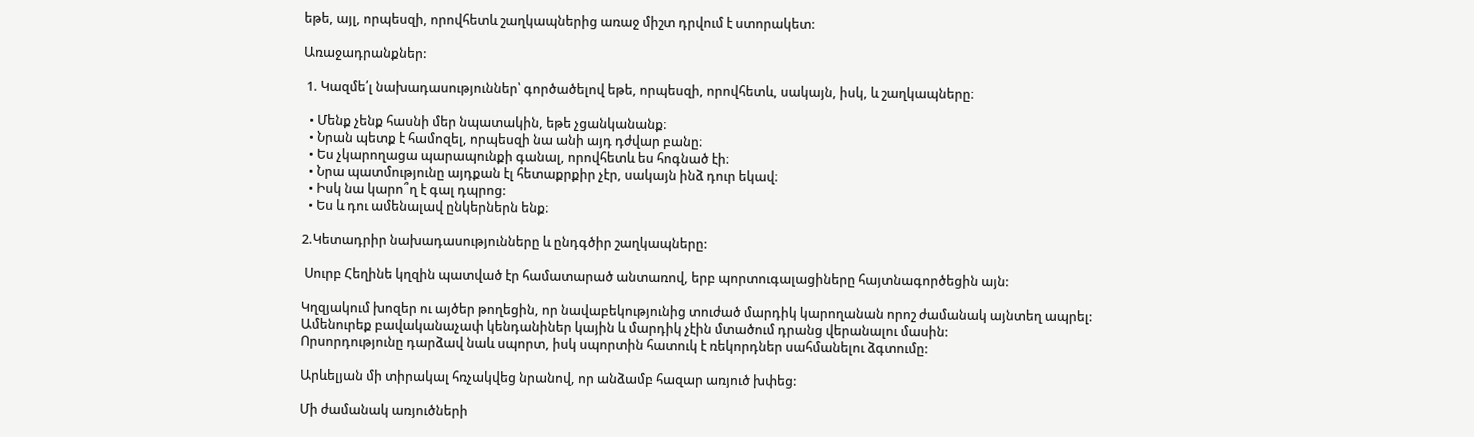եթե, այլ, որպեսզի, որովհետև շաղկապներից առաջ միշտ դրվում է ստորակետ:

Առաջադրանքներ:

 1. Կազմե՛լ նախադասություններ՝ գործածելով եթե, որպեսզի, որովհետև, սակայն, իսկ, և շաղկապները։

  • Մենք չենք հասնի մեր նպատակին, եթե չցանկանանք։
  • Նրան պետք է համոզել, որպեսզի նա անի այդ դժվար բանը։
  • Ես չկարողացա պարապունքի գանալ, որովհետև ես հոգնած էի։
  • Նրա պատմությունը այդքան էլ հետաքրքիր չէր, սակայն ինձ դուր եկավ։
  • Իսկ նա կարո՞ղ է գալ դպրոց:
  • Ես և դու ամենալավ ընկերներն ենք։

2.Կետադրիր նախադասությունները և ընդգծիր շաղկապները:

 Սուրբ Հեղինե կղզին պատված էր համատարած անտառով, երբ պորտուգալացիները հայտնագործեցին այն:

Կղզյակում խոզեր ու այծեր թողեցին, որ նավաբեկությունից տուժած մարդիկ կարողանան որոշ ժամանակ այնտեղ ապրել:
Ամենուրեք բավականաչափ կենդանիներ կային և մարդիկ չէին մտածում դրանց վերանալու մասին:
Որսորդությունը դարձավ նաև սպորտ, իսկ սպորտին հատուկ է ռեկորդներ սահմանելու ձգտումը:

Արևելյան մի տիրակալ հռչակվեց նրանով, որ անձամբ հազար առյուծ խփեց:

Մի ժամանակ առյուծների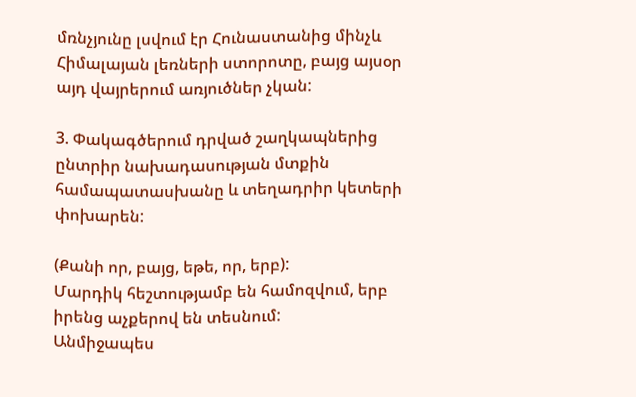մռնչյունը լսվում էր Հունաստանից մինչև Հիմալայան լեռների ստորոտը, բայց այսօր այդ վայրերում առյուծներ չկան:

3. Փակագծերում դրված շաղկապներից ընտրիր նախադասության մտքին համապատասխանը և տեղադրիր կետերի փոխարեն:

(Քանի որ, բայց, եթե, որ, երբ):
Մարդիկ հեշտությամբ են համոզվում, երբ իրենց աչքերով են տեսնում:
Անմիջապես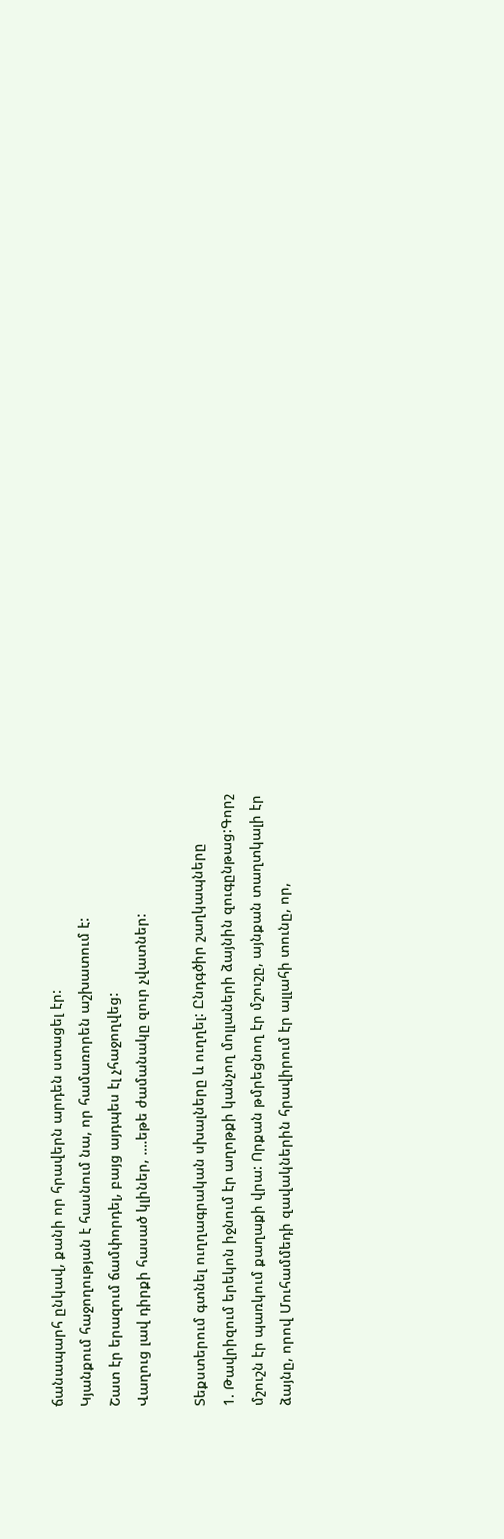ճանապարհ ընկավ, քանի որ հրավերն արդեն ստացել էր:
Կյանքում հաջողության է հասնում նա, որ համառորեն աշխատում է:
Շատ էր երազում ճամփորդել, բայց այդպես էլ չհաջողվեց:
Վաղուց լավ դիրքի հասած կլիներ, ….եթե ժամանակը զուր չվատներ:

Տեքստերում գտնել ուղղագրական սխալները և ուղղել: Ընդգծիր շաղկապները
1. Թավրիզում երեկոն իջնում էր աղոթքի կանչող մոլլաների ձայնին զուգընթաց:Գորշ մշուշն էր պառկում քաղաքի վրա: Որքան թմրեցնող էր մշուշը, այնքան տաղտկալի էր ձայնը, որով Մուհամմեդի զավակներին հրավիրում էր ալլահի տունը, որ,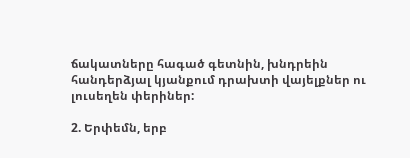ճակատները հագած գետնին, խնդրեին հանդերձյալ կյանքում դրախտի վայելքներ ու լուսեղեն փերիներ:

2. Երփեմն, երբ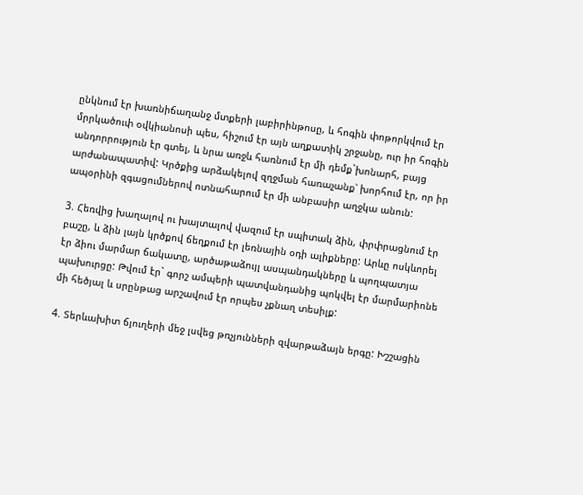ընկնում էր խառնիճաղանջ մտքերի լաբիրինթոսը, և հոգին փոթորկվում էր մրրկածուփ օվկիանոսի պես, հիշում էր այն աղքատիկ շրջանը, ուր իր հոգին անդորրություն էր գտել, և նրա առջև հառնում էր մի դեմք`խոնարհ, բայց արժանապատիվ: Կրծքից արձակելով զղջման հառաչանք՝ խորհում էր, որ իր ապօրինի զգացումներով ոտնահարում էր մի անբասիր աղջկա անուն:

3. Հեռվից խաղալով ու խայտալով վազում էր սպիտակ ձին, փրփրացնում էր բաշը, և ձին լայն կրծքով ճեղքում էր լեռնային օդի ալիքները: Արևը ոսկևորել էր ձիու մարմար ճակատը, արծաթաձույլ ասպանդակները և պողպատյա պախուրցը: Թվում էր` գորշ ամպերի պատվանդանից պոկվել էր մարմարիոնե մի հեծյալ և սրընթաց արշավում էր որպես չքնաղ տեսիլք:

4. Տերևախիտ ճյուղերի մեջ լսվեց թռչյունների զվարթաձայն երգը: Խշշացին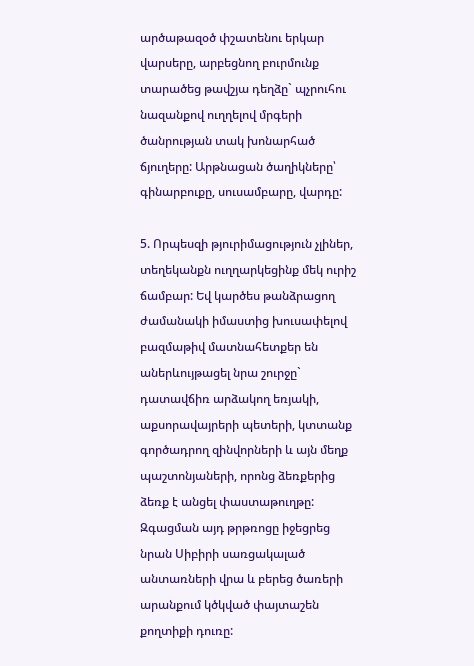արծաթազօծ փշատենու երկար վարսերը, արբեցնող բուրմունք տարածեց թավշյա դեղձը` պչրուհու նազանքով ուղղելով մրգերի ծանրության տակ խոնարհած ճյուղերը: Արթնացան ծաղիկները՝ գինարբուքը, սուսամբարը, վարդը:

5. Որպեսզի թյուրիմացություն չլիներ, տեղեկանքն ուղղարկեցինք մեկ ուրիշ ճամբար: Եվ կարծես թանձրացող ժամանակի իմաստից խուսափելով բազմաթիվ մատնահետքեր են աներևույթացել նրա շուրջը` դատավճիռ արձակող եռյակի, աքսորավայրերի պետերի, կտտանք գործադրող զինվորների և այն մեղք պաշտոնյաների, որոնց ձեռքերից ձեռք է անցել փաստաթուղթը: Զգացման այդ թրթռոցը իջեցրեց նրան Սիբիրի սառցակալած անտառների վրա և բերեց ծառերի արանքում կծկված փայտաշեն քողտիքի դուռը: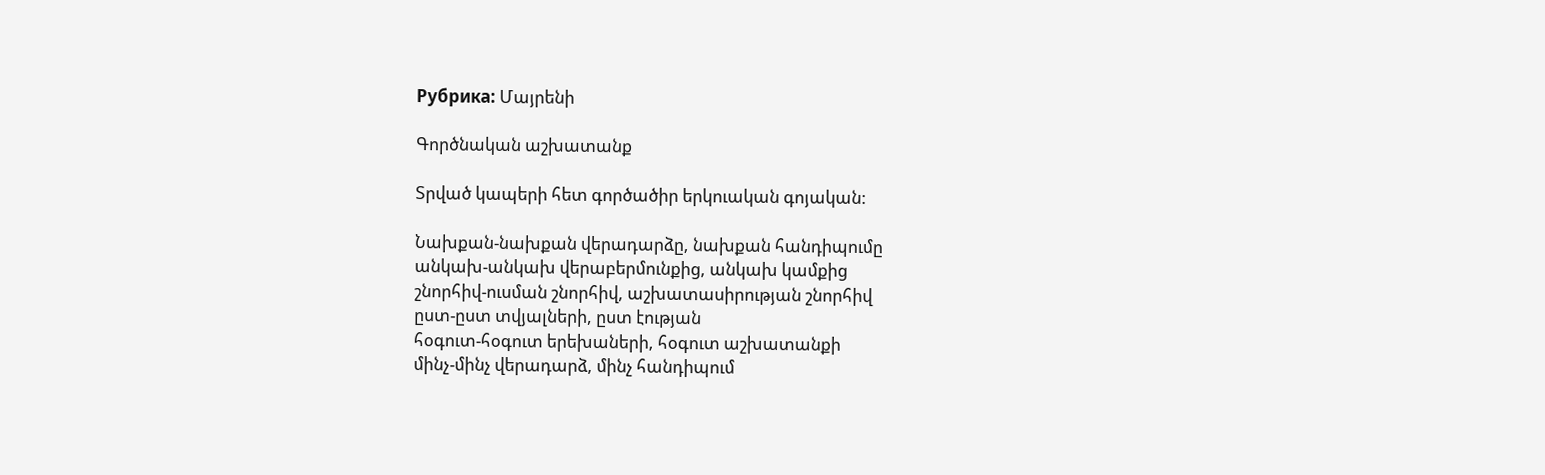Рубрика: Մայրենի

Գործնական աշխատանք

Տրված կապերի հետ գործածիր երկուական գոյական:

Նախքան-նախքան վերադարձը, նախքան հանդիպումը
անկախ-անկախ վերաբերմունքից, անկախ կամքից
շնորհիվ-ուսման շնորհիվ, աշխատասիրության շնորհիվ
ըստ-ըստ տվյալների, ըստ էության
հօգուտ-հօգուտ երեխաների, հօգուտ աշխատանքի
մինչ-մինչ վերադարձ, մինչ հանդիպում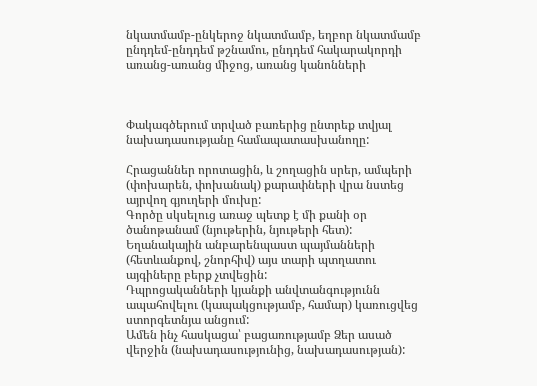նկատմամբ-ընկերոջ նկատմամբ, եղբոր նկատմամբ
ընդդեմ-ընդդեմ թշնամու, ընդդեմ հակարակորդի
առանց-առանց միջոց, առանց կանոնների



Փակագծերում տրված բառերից ընտրեք տվյալ նախադասությանը համապատասխանողը:

Հրացաններ որոտացին, և շողացին սրեր, ամպերի (փոխարեն, փոխանակ) քարափների վրա նստեց այրվող գյուղերի մուխը:
Գործը սկսելուց առաջ պետք է մի քանի օր ծանոթանամ (նյութերին, նյութերի հետ):
Եղանակային անբարենպաստ պայմանների  (հետևանքով, շնորհիվ) այս տարի պտղատու այգիները բերք չտվեցին:
Դպրոցականների կյանքի անվտանգությունն ապահովելու (կապակցությամբ, համար) կառուցվեց ստորգետնյա անցում:
Ամեն ինչ հասկացա՝ բացառությամբ Ձեր ասած վերջին (նախադասությունից, նախադասության):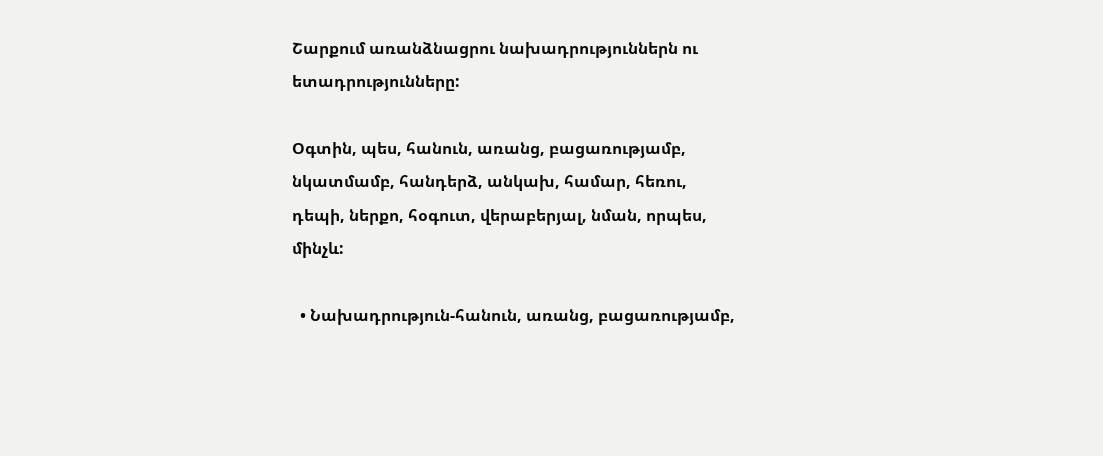Շարքում առանձնացրու նախադրություններն ու ետադրությունները:

Օգտին, պես, հանուն, առանց, բացառությամբ, նկատմամբ, հանդերձ, անկախ, համար, հեռու, դեպի, ներքո, հօգուտ, վերաբերյալ, նման, որպես, մինչև:

  • Նախադրություն-հանուն, առանց, բացառությամբ,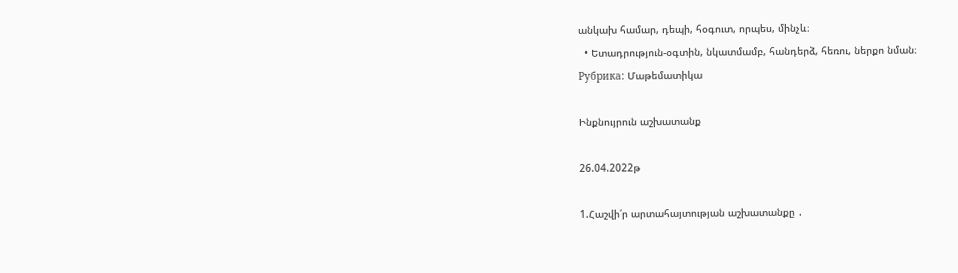անկախ համար, դեպի, հօգուտ, որպես, մինչև։
  • Ետադրություն-օգտին, նկատմամբ, հանդերձ, հեռու, ներքո նման։
Рубрика: Մաթեմատիկա

Ինքնույրուն աշխատանք

26.04.2022թ

1.Հաշվի՛ր արտահայտության աշխատանքը ․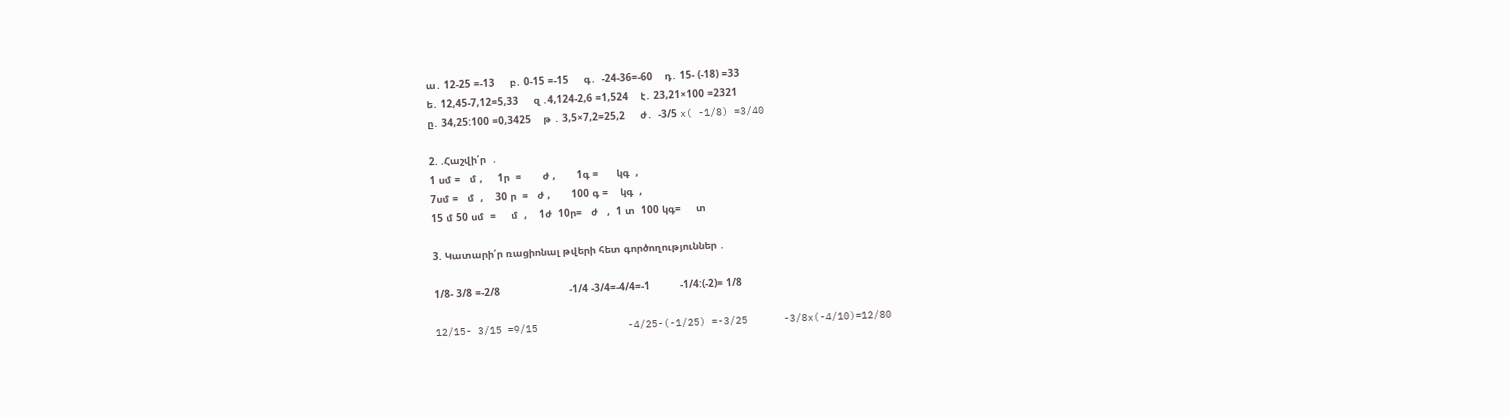ա․ 12-25 =-13     բ․ 0-15 =-15     գ․  -24-36=-60    դ․ 15- (-18) =33
ե․ 12,45-7,12=5,33     զ ․4,124-2,6 =1,524    է․ 23,21×100 =2321
ը․ 34,25:100 =0,3425    թ ․ 3,5×7,2=25,2     ժ․  -3/5 x( -1/8) =3/40

2. .Հաշվի՛ր  ․
1 սմ =   մ ,     1ր  =       ժ ,       1գ =      կգ  ,
7սմ =   մ  ,    30 ր  =   ժ ,       100 գ =    կգ  ,
15 մ 50 սմ  =     մ  ,    1ժ  10ր=   ժ   ,  1 տ  100 կգ=     տ

3. Կատարի՛ր ռացիոնալ թվերի հետ գործողություններ ․

1/8- 3/8 =-2/8                       -1/4 -3/4=-4/4=-1          -1/4:(-2)= 1/8

12/15- 3/15 =9/15               -4/25-(-1/25) =-3/25      -3/8x(-4/10)=12/80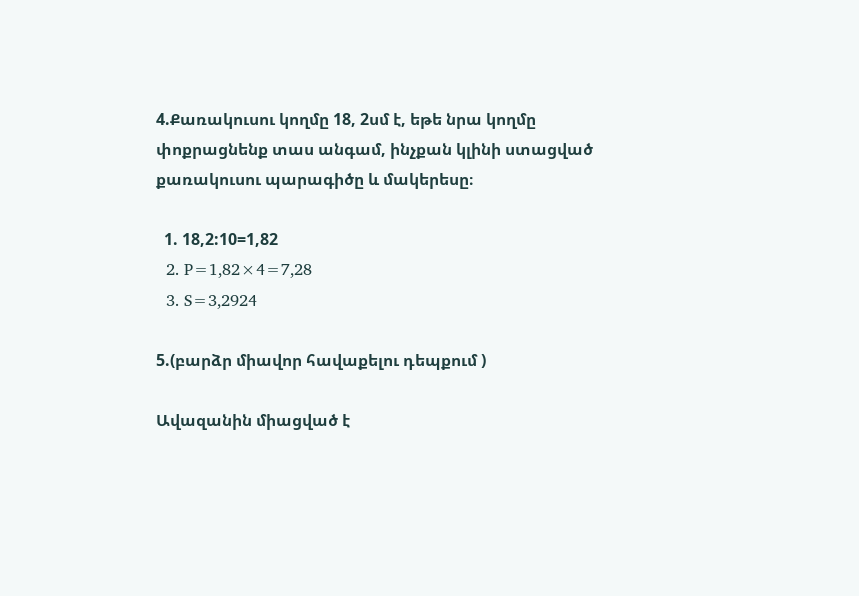4.Քառակուսու կողմը 18, 2սմ է, եթե նրա կողմը փոքրացնենք տաս անգամ, ինչքան կլինի ստացված քառակուսու պարագիծը և մակերեսը։

  1. 18,2:10=1,82
  2. P=1,82×4=7,28
  3. S=3,2924

5.(բարձր միավոր հավաքելու դեպքում )

Ավազանին միացված է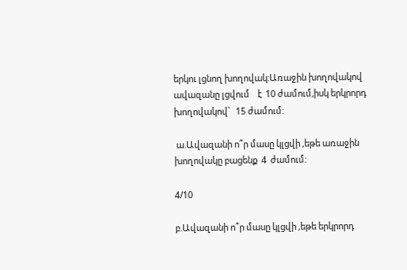երկու լցնող խողովակ:Առաջին խողովակով  ավազանը լցվում    է  10 ժամում,իսկ երկրորդ խողովակով՝   15 ժամում:

 ա.Ավազանի ո՞ր մասը կլցվի ,եթե առաջին խողովակը բացենք  4  ժամում:

4/10

բ.Ավազանի ո՞ր մասը կլցվի ,եթե երկրորդ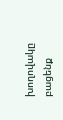խողովակը բացենք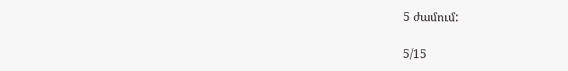5 ժամում:

5/15